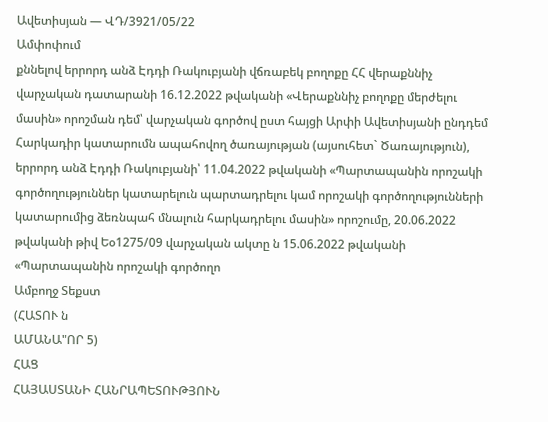Ավետիսյան — ՎԴ/3921/05/22
Ամփոփում
քննելով երրորդ անձ Էդդի Ռակուբյանի վճռաբեկ բողոքը ՀՀ վերաքննիչ վարչական դատարանի 16.12.2022 թվականի «Վերաքննիչ բողոքը մերժելու մասին» որոշման դեմ՝ վարչական գործով ըստ հայցի Արփի Ավետիսյանի ընդդեմ Հարկադիր կատարումն ապահովող ծառայության (այսուհետ` Ծառայություն), երրորդ անձ Էդդի Ռակուբյանի՝ 11.04.2022 թվականի «Պարտապանին որոշակի գործողություններ կատարելուն պարտադրելու կամ որոշակի գործողությունների կատարումից ձեռնպահ մնալուն հարկադրելու մասին» որոշումը, 20.06.2022 թվականի թիվ Եօ1275/09 վարչական ակտը ն 15.06.2022 թվականի «Պարտապանին որոշակի գործողո
Ամբողջ Տեքստ
(ՀԱՏՈՒ ն
ԱՄԱՆԱ"ՈՐ 5)
ՀԱՑ
ՀԱՅԱՍՏԱՆԻ ՀԱՆՐԱՊԵՏՈՒԹՅՈՒՆ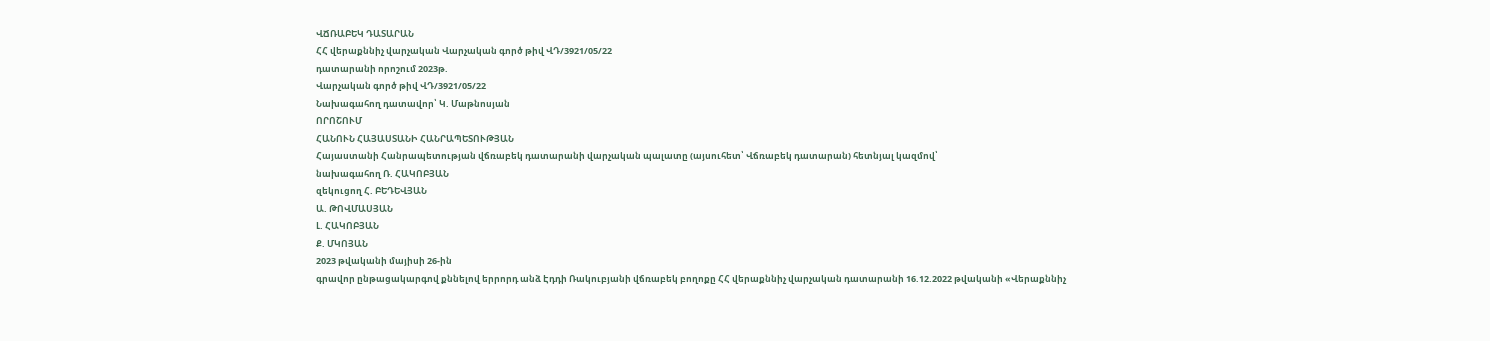ՎՃՌԱԲԵԿ ԴԱՏԱՐԱՆ
ՀՀ վերաքննիչ վարչական Վարչական գործ թիվ ՎԴ/3921/05/22
դատարանի որոշում 2023թ.
Վարչական գործ թիվ ՎԴ/3921/05/22
Նախագահող դատավոր՝ Կ. Մաթնոսյան
ՈՐՈՇՈՒՄ
ՀԱՆՈՒՆ ՀԱՅԱՍՏԱՆԻ ՀԱՆՐԱՊԵՏՈՒԹՅԱՆ
Հայաստանի Հանրապետության վճռաբեկ դատարանի վարչական պալատը (այսուհետ՝ Վճռաբեկ դատարան) հետնյալ կազմով՝
նախագահող Ռ. ՀԱԿՈԲՅԱՆ
զեկուցող Հ. ԲԵԴԵՎՅԱՆ
Ա. ԹՈՎՄԱՍՅԱՆ
Լ. ՀԱԿՈԲՅԱՆ
Ք. ՄԿՈՅԱՆ
2023 թվականի մայիսի 26-ին
գրավոր ընթացակարգով քննելով երրորդ անձ Էդդի Ռակուբյանի վճռաբեկ բողոքը ՀՀ վերաքննիչ վարչական դատարանի 16.12.2022 թվականի «Վերաքննիչ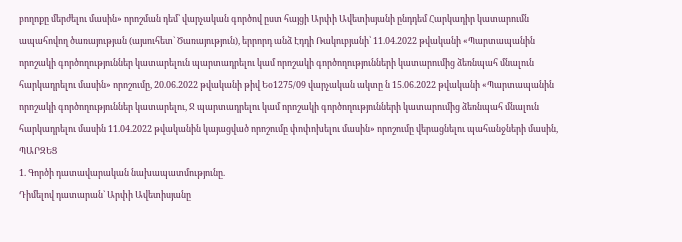բողոքը մերժելու մասին» որոշման դեմ՝ վարչական գործով ըստ հայցի Արփի Ավետիսյանի ընդդեմ Հարկադիր կատարումն ապահովող ծառայության (այսուհետ` Ծառայություն), երրորդ անձ Էդդի Ռակուբյանի՝ 11.04.2022 թվականի «Պարտապանին որոշակի գործողություններ կատարելուն պարտադրելու կամ որոշակի գործողությունների կատարումից ձեռնպահ մնալուն հարկադրելու մասին» որոշումը, 20.06.2022 թվականի թիվ Եօ1275/09 վարչական ակտը ն 15.06.2022 թվականի «Պարտապանին որոշակի գործողություններ կատարելու, Ջ պարտադրելու կամ որոշակի գործողությունների կատարումից ձեռնպահ մնալուն հարկադրելու մասին 11.04.2022 թվականին կայացված որոշումը փոփոխելու մասին» որոշումը վերացնելու պահանջների մասին,
ՊԱՐԶԵՑ
1. Գործի դատավարական նախապատմությունը.
Դիմելով դատարան` Արփի Ավետիսյանը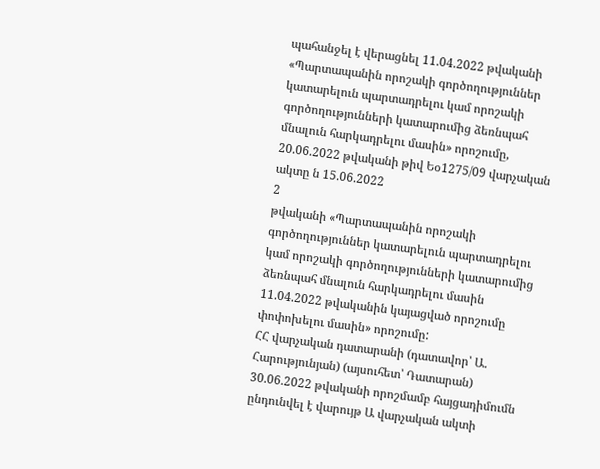պահանջել է վերացնել 11.04.2022 թվականի «Պարտապանին որոշակի գործողություններ կատարելուն պարտադրելու կամ որոշակի գործողությունների կատարումից ձեռնպահ մնալուն հարկադրելու մասին» որոշումը, 20.06.2022 թվականի թիվ Եօ1275/09 վարչական ակտը ն 15.06.2022
2
թվականի «Պարտապանին որոշակի գործողություններ կատարելուն պարտադրելու կամ որոշակի գործողությունների կատարումից ձեռնպահ մնալուն հարկադրելու մասին 11.04.2022 թվականին կայացված որոշումը փոփոխելու մասին» որոշումը:
ՀՀ վարչական դատարանի (դատավոր՝ Ա. Հարությունյան) (այսուհետ՝ Դատարան) 30.06.2022 թվականի որոշմամբ հայցադիմումն ընդունվել է վարույթ Ա վարչական ակտի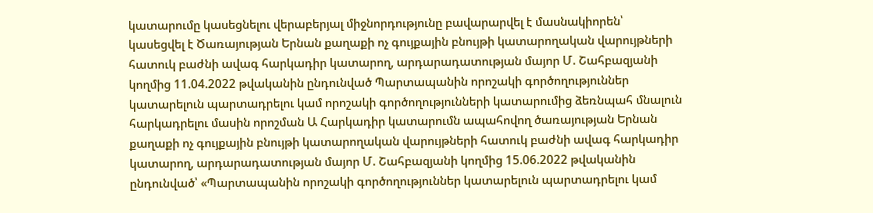կատարումը կասեցնելու վերաբերյալ միջնորդությունը բավարարվել է մասնակիորեն՝ կասեցվել է Ծառայության Երնան քաղաքի ոչ գույքային բնույթի կատարողական վարույթների հատուկ բաժնի ավագ հարկադիր կատարող, արդարադատության մայոր Մ. Շահբազյանի կողմից 11.04.2022 թվականին ընդունված Պարտապանին որոշակի գործողություններ կատարելուն պարտադրելու կամ որոշակի գործողությունների կատարումից ձեռնպահ մնալուն հարկադրելու մասին որոշման Ա Հարկադիր կատարումն ապահովող ծառայության Երնան քաղաքի ոչ գույքային բնույթի կատարողական վարույթների հատուկ բաժնի ավագ հարկադիր կատարող, արդարադատության մայոր Մ. Շահբազյանի կողմից 15.06.2022 թվականին ընդունված՝ «Պարտապանին որոշակի գործողություններ կատարելուն պարտադրելու կամ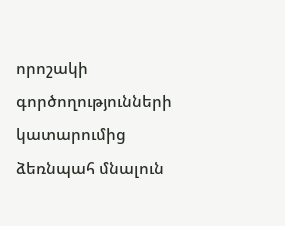որոշակի գործողությունների կատարումից ձեռնպահ մնալուն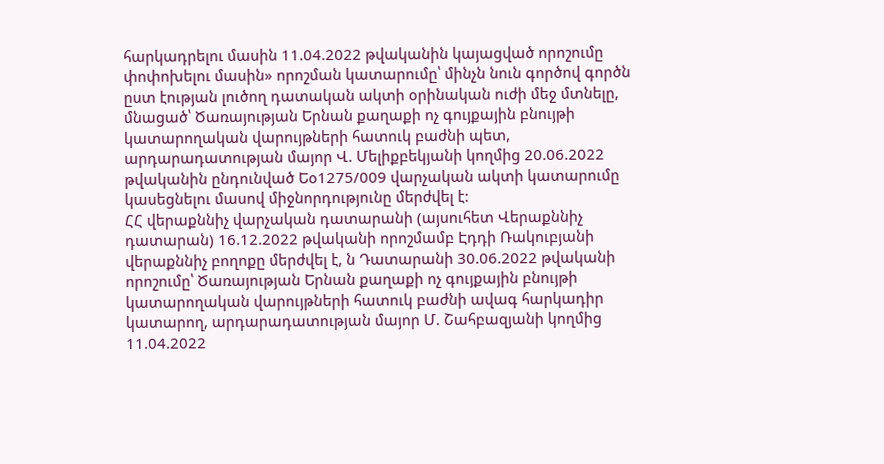հարկադրելու մասին 11.04.2022 թվականին կայացված որոշումը փոփոխելու մասին» որոշման կատարումը՝ մինչն նուն գործով գործն ըստ էության լուծող դատական ակտի օրինական ուժի մեջ մտնելը, մնացած՝ Ծառայության Երնան քաղաքի ոչ գույքային բնույթի կատարողական վարույթների հատուկ բաժնի պետ, արդարադատության մայոր Վ. Մելիքբեկյանի կողմից 20.06.2022 թվականին ընդունված Եօ1275/009 վարչական ակտի կատարումը կասեցնելու մասով միջնորդությունը մերժվել է:
ՀՀ վերաքննիչ վարչական դատարանի (այսուհետ Վերաքննիչ դատարան) 16.12.2022 թվականի որոշմամբ Էդդի Ռակուբյանի վերաքննիչ բողոքը մերժվել է, ն Դատարանի 30.06.2022 թվականի որոշումը՝ Ծառայության Երնան քաղաքի ոչ գույքային բնույթի կատարողական վարույթների հատուկ բաժնի ավագ հարկադիր կատարող, արդարադատության մայոր Մ. Շահբազյանի կողմից 11.04.2022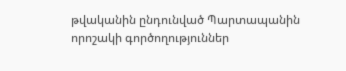թվականին ընդունված Պարտապանին որոշակի գործողություններ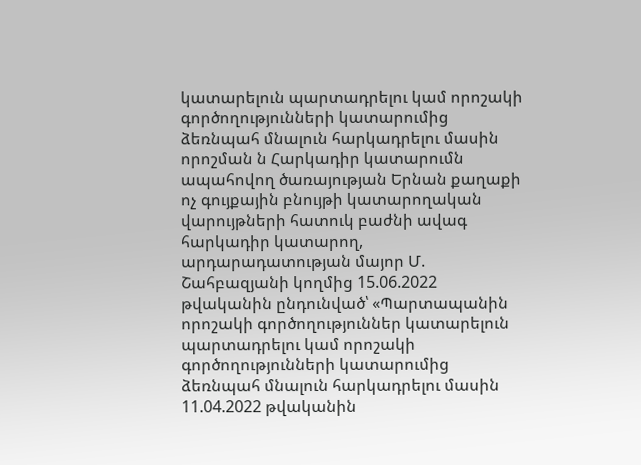կատարելուն պարտադրելու կամ որոշակի գործողությունների կատարումից ձեռնպահ մնալուն հարկադրելու մասին որոշման ն Հարկադիր կատարումն ապահովող ծառայության Երնան քաղաքի ոչ գույքային բնույթի կատարողական վարույթների հատուկ բաժնի ավագ հարկադիր կատարող, արդարադատության մայոր Մ. Շահբազյանի կողմից 15.06.2022 թվականին ընդունված՝ «Պարտապանին որոշակի գործողություններ կատարելուն պարտադրելու կամ որոշակի գործողությունների կատարումից ձեռնպահ մնալուն հարկադրելու մասին 11.04.2022 թվականին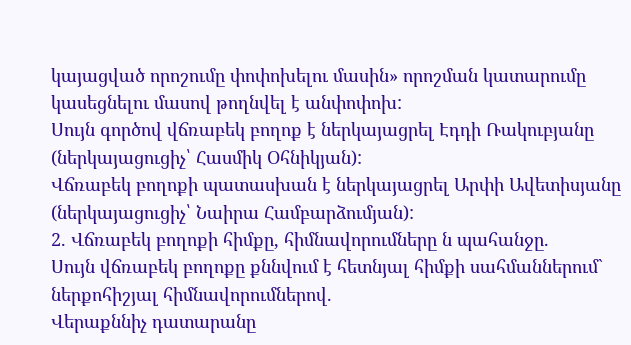կայացված որոշումը փոփոխելու մասին» որոշման կատարումը կասեցնելու մասով թողնվել է անփոփոխ:
Սույն գործով վճռաբեկ բողոք է ներկայացրել Էդդի Ռակուբյանը (ներկայացուցիչ՝ Հասմիկ Օհնիկյան):
Վճռաբեկ բողոքի պատասխան է ներկայացրել Արփի Ավետիսյանը (ներկայացուցիչ՝ Նաիրա Համբարձումյան):
2. Վճռաբեկ բողոքի հիմքը, հիմնավորումները ն պահանջը.
Սույն վճռաբեկ բողոքը քննվում է հետնյալ հիմքի սահմաններում` ներքոհիշյալ հիմնավորումներով.
Վերաքննիչ դատարանը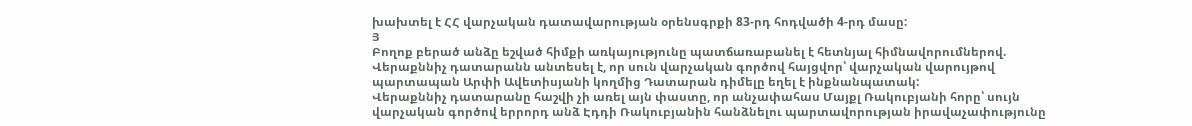խախտել է ՀՀ վարչական դատավարության օրենսգրքի 83-րդ հոդվածի 4-րդ մասը:
Յ
Բողոք բերած անձը եշված հիմքի առկայությունը պատճառաբանել է հետնյալ հիմնավորումներով.
Վերաքննիչ դատարանն անտեսել է, որ սուն վարչական գործով հայցվոր՝ վարչական վարույթով պարտապան Արփի Ավետիսյանի կողմից Դատարան դիմելը եղել է ինքնանպատակ:
Վերաքննիչ դատարանը հաշվի չի առել այն փաստը, որ անչափահաս Մայքլ Ռակուբյանի հորը՝ սույն վարչական գործով երրորդ անձ Էդդի Ռակուբյանին հանձնելու պարտավորության իրավաչափությունը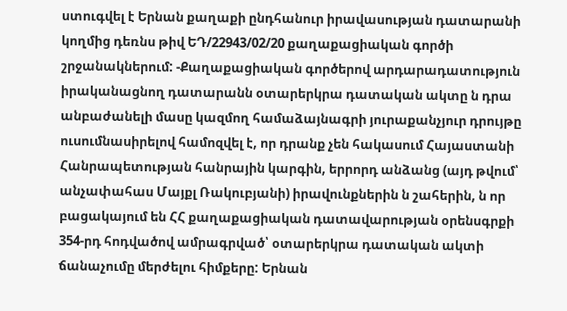ստուգվել է Երնան քաղաքի ընդհանուր իրավասության դատարանի կողմից դեռնս թիվ ԵԴ/22943/02/20 քաղաքացիական գործի շրջանակներում: -Քաղաքացիական գործերով արդարադատություն իրականացնող դատարանն օտարերկրա դատական ակտը ն դրա անբաժանելի մասը կազմող համաձայնագրի յուրաքանչյուր դրույթը ուսումնասիրելով համոզվել է, որ դրանք չեն հակասում Հայաստանի Հանրապետության հանրային կարգին, երրորդ անձանց (այդ թվում՝ անչափահաս Մայքլ Ռակուբյանի) իրավունքներին ն շահերին, ն որ բացակայում են ՀՀ քաղաքացիական դատավարության օրենսգրքի 354-րդ հոդվածով ամրագրված՝ օտարերկրա դատական ակտի ճանաչումը մերժելու հիմքերը: Երնան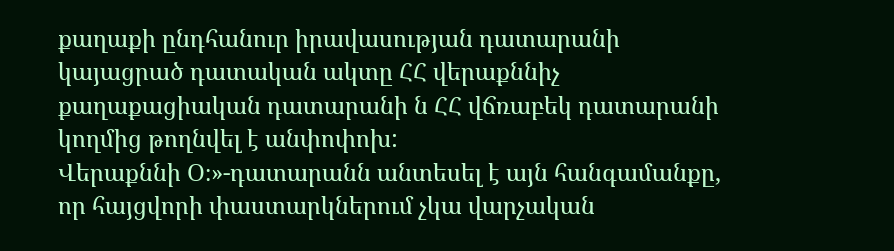քաղաքի ընդհանուր իրավասության դատարանի կայացրած դատական ակտը ՀՀ վերաքննիչ քաղաքացիական դատարանի ն ՀՀ վճռաբեկ դատարանի կողմից թողնվել է անփոփոխ:
Վերաքննի Օ։»-դատարանն անտեսել է այն հանգամանքը, որ հայցվորի փաստարկներում չկա վարչական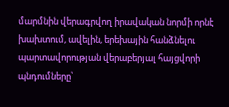մարմնին վերագրվող իրավական նորմի որնէ խախտում, ավելին, երեխային հանձնելու պարտավորության վերաբերյալ հայցվորի պնդումները՝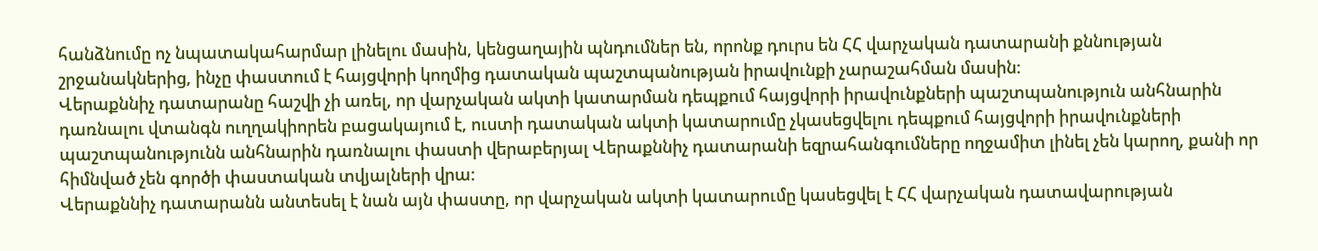հանձնումը ոչ նպատակահարմար լինելու մասին, կենցաղային պնդումներ են, որոնք դուրս են ՀՀ վարչական դատարանի քննության շրջանակներից, ինչը փաստում է հայցվորի կողմից դատական պաշտպանության իրավունքի չարաշահման մասին:
Վերաքննիչ դատարանը հաշվի չի առել, որ վարչական ակտի կատարման դեպքում հայցվորի իրավունքների պաշտպանություն անհնարին դառնալու վտանգն ուղղակիորեն բացակայում է, ուստի դատական ակտի կատարումը չկասեցվելու դեպքում հայցվորի իրավունքների պաշտպանությունն անհնարին դառնալու փաստի վերաբերյալ Վերաքննիչ դատարանի եզրահանգումները ողջամիտ լինել չեն կարող, քանի որ հիմնված չեն գործի փաստական տվյալների վրա:
Վերաքննիչ դատարանն անտեսել է նան այն փաստը, որ վարչական ակտի կատարումը կասեցվել է ՀՀ վարչական դատավարության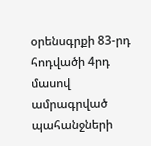օրենսգրքի 83-րդ հոդվածի 4րդ մասով ամրագրված պահանջների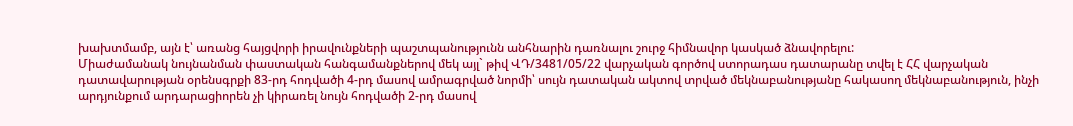խախտմամբ, այն է՝ առանց հայցվորի իրավունքների պաշտպանությունն անհնարին դառնալու շուրջ հիմնավոր կասկած ձնավորելու:
Միաժամանակ նույնանման փաստական հանգամանքներով մեկ այլ` թիվ ՎԴ/3481/05/22 վարչական գործով ստորադաս դատարանը տվել է ՀՀ վարչական դատավարության օրենսգրքի 83-րդ հոդվածի 4-րդ մասով ամրագրված նորմի՝ սույն դատական ակտով տրված մեկնաբանությանը հակասող մեկնաբանություն, ինչի արդյունքում արդարացիորեն չի կիրառել նույն հոդվածի 2-րդ մասով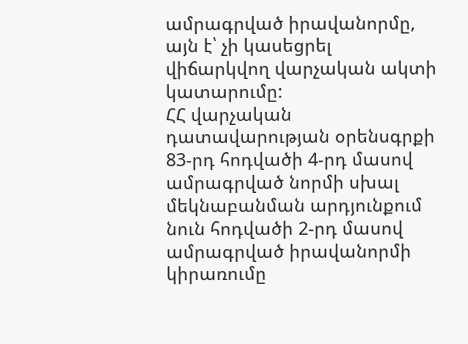ամրագրված իրավանորմը, այն է՝ չի կասեցրել վիճարկվող վարչական ակտի կատարումը:
ՀՀ վարչական դատավարության օրենսգրքի 83-րդ հոդվածի 4-րդ մասով ամրագրված նորմի սխալ մեկնաբանման արդյունքում նուն հոդվածի 2-րդ մասով ամրագրված իրավանորմի կիրառումը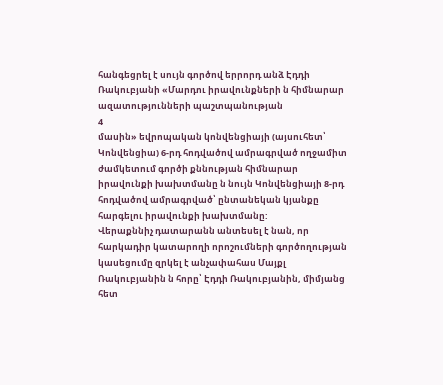հանգեցրել է սույն գործով երրորդ անձ Էդդի Ռակուբյանի «Մարդու իրավունքների ն հիմնարար ազատությունների պաշտպանության
4
մասին» եվրոպական կոնվենցիայի (այսուհետ՝ Կոնվենցիա) 6-րդ հոդվածով ամրագրված ողջամիտ ժամկետում գործի քննության հիմնարար իրավունքի խախտմանը ն նույն Կոնվենցիայի 8-րդ հոդվածով ամրագրված՝ ընտանեկան կյանքը հարգելու իրավունքի խախտմանը:
Վերաքննիչ դատարանն անտեսել է նան, որ հարկադիր կատարողի որոշումների գործողության կասեցումը զրկել է անչափահաս Մայքլ Ռակուբյանին ն հորը՝ Էդդի Ռակուբյանին, միմյանց հետ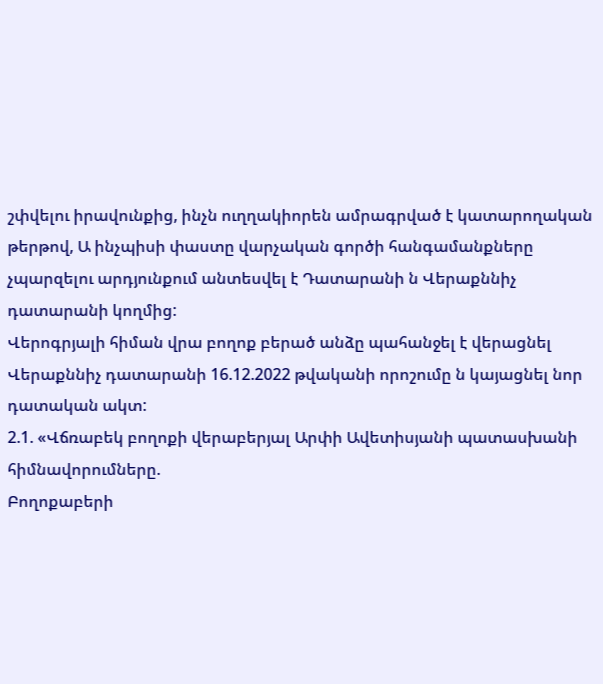շփվելու իրավունքից, ինչն ուղղակիորեն ամրագրված է կատարողական թերթով, Ա ինչպիսի փաստը վարչական գործի հանգամանքները չպարզելու արդյունքում անտեսվել է Դատարանի ն Վերաքննիչ դատարանի կողմից:
Վերոգրյալի հիման վրա բողոք բերած անձը պահանջել է վերացնել Վերաքննիչ դատարանի 16.12.2022 թվականի որոշումը ն կայացնել նոր դատական ակտ:
2.1. «Վճռաբեկ բողոքի վերաբերյալ Արփի Ավետիսյանի պատասխանի հիմնավորումները.
Բողոքաբերի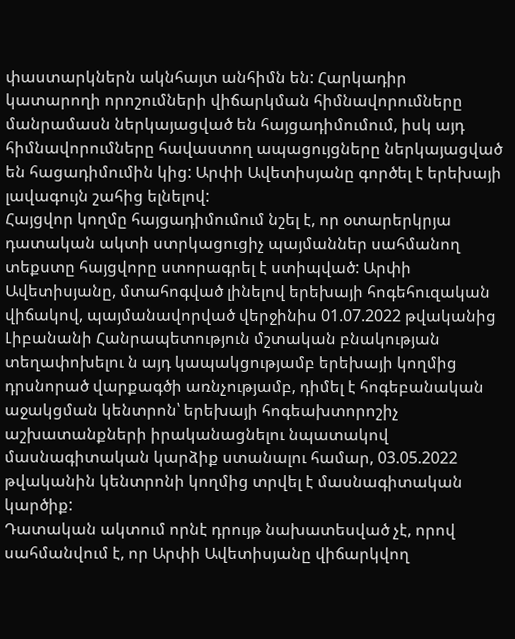փաստարկներն ակնհայտ անհիմն են: Հարկադիր կատարողի որոշումների վիճարկման հիմնավորումները մանրամասն ներկայացված են հայցադիմումում, իսկ այդ հիմնավորումները հավաստող ապացույցները ներկայացված են հացադիմումին կից: Արփի Ավետիսյանը գործել է երեխայի լավագույն շահից ելնելով:
Հայցվոր կողմը հայցադիմումում նշել է, որ օտարերկրյա դատական ակտի ստրկացուցիչ պայմաններ սահմանող տեքստը հայցվորը ստորագրել է ստիպված: Արփի Ավետիսյանը, մտահոգված լինելով երեխայի հոգեհուզական վիճակով, պայմանավորված վերջինիս 01.07.2022 թվականից Լիբանանի Հանրապետություն մշտական բնակության տեղափոխելու ն այդ կապակցությամբ երեխայի կողմից դրսնորած վարքագծի առնչությամբ, դիմել է հոգեբանական աջակցման կենտրոն՝ երեխայի հոգեախտորոշիչ աշխատանքների իրականացնելու նպատակով մասնագիտական կարձիք ստանալու համար, 03.05.2022 թվականին կենտրոնի կողմից տրվել է մասնագիտական կարծիք:
Դատական ակտում որնէ դրույթ նախատեսված չէ, որով սահմանվում է, որ Արփի Ավետիսյանը վիճարկվող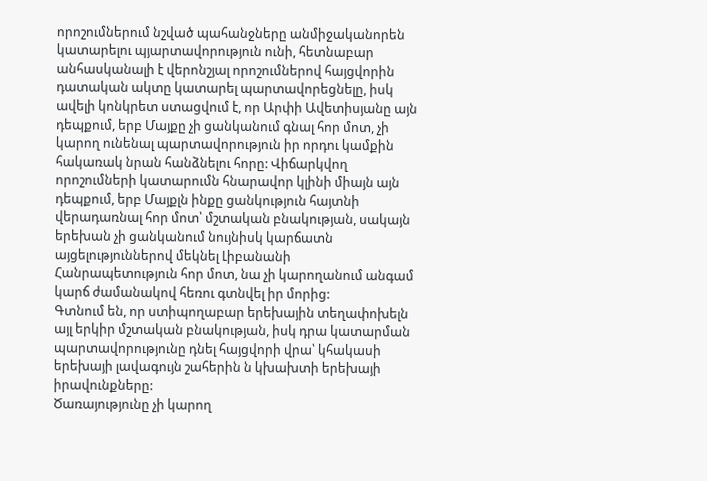որոշումներում նշված պահանջները անմիջականորեն կատարելու պյարտավորություն ունի, հետնաբար անհասկանալի է վերոնշյալ որոշումներով հայցվորին դատական ակտը կատարել պարտավորեցնելը, իսկ ավելի կոնկրետ ստացվում է, որ Արփի Ավետիսյանը այն դեպքում, երբ Մայքը չի ցանկանում գնալ հոր մոտ, չի կարող ունենալ պարտավորություն իր որդու կամքին հակառակ նրան հանձնելու հորը: Վիճարկվող որոշումների կատարումն հնարավոր կլինի միայն այն դեպքում, երբ Մայքլն ինքը ցանկություն հայտնի վերադառնալ հոր մոտ՝ մշտական բնակության, սակայն երեխան չի ցանկանում նույնիսկ կարճատն այցելություններով մեկնել Լիբանանի Հանրապետություն հոր մոտ, նա չի կարողանում անգամ կարճ ժամանակով հեռու գտնվել իր մորից:
Գտնում են, որ ստիպողաբար երեխային տեղափոխելն այլ երկիր մշտական բնակության, իսկ դրա կատարման պարտավորությունը դնել հայցվորի վրա՝ կհակասի երեխայի լավագույն շահերին ն կխախտի երեխայի իրավունքները:
Ծառայությունը չի կարող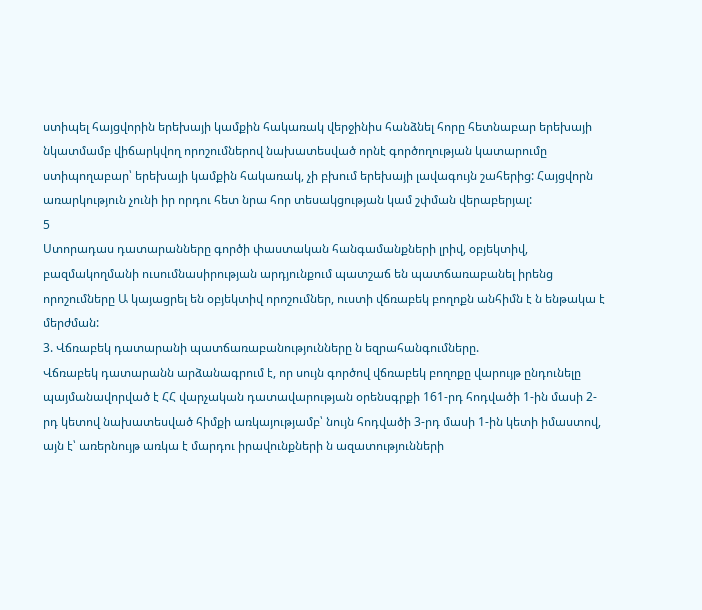ստիպել հայցվորին երեխայի կամքին հակառակ վերջինիս հանձնել հորը հետնաբար երեխայի նկատմամբ վիճարկվող որոշումներով նախատեսված որնէ գործողության կատարումը ստիպողաբար՝ երեխայի կամքին հակառակ, չի բխում երեխայի լավագույն շահերից: Հայցվորն առարկություն չունի իր որդու հետ նրա հոր տեսակցության կամ շփման վերաբերյալ:
5
Ստորադաս դատարանները գործի փաստական հանգամանքների լրիվ, օբյեկտիվ, բազմակողմանի ուսումնասիրության արդյունքում պատշաճ են պատճառաբանել իրենց որոշումները Ա կայացրել են օբյեկտիվ որոշումներ, ուստի վճռաբեկ բողոքն անհիմն է ն ենթակա է մերժման:
3. Վճռաբեկ դատարանի պատճառաբանությունները ն եզրահանգումները.
Վճռաբեկ դատարանն արձանագրում է, որ սույն գործով վճռաբեկ բողոքը վարույթ ընդունելը պայմանավորված է ՀՀ վարչական դատավարության օրենսգրքի 161-րդ հոդվածի 1-ին մասի 2-րդ կետով նախատեսված հիմքի առկայությամբ՝ նույն հոդվածի 3-րդ մասի 1-ին կետի իմաստով, այն է՝ առերնույթ առկա է մարդու իրավունքների ն ազատությունների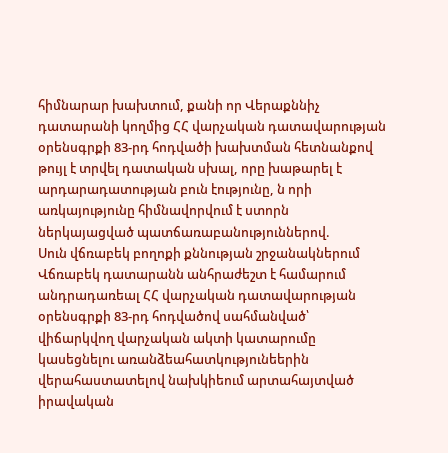հիմնարար խախտում, քանի որ Վերաքննիչ դատարանի կողմից ՀՀ վարչական դատավարության օրենսգրքի 83-րդ հոդվածի խախտման հետնանքով թույլ է տրվել դատական սխալ, որը խաթարել է արդարադատության բուն էությունը, ն որի առկայությունը հիմնավորվում է ստորն ներկայացված պատճառաբանություններով.
Սուն վճռաբեկ բողոքի քննության շրջանակներում Վճռաբեկ դատարանն անհրաժեշտ է համարում անդրադառեալ ՀՀ վարչական դատավարության օրենսգրքի 83-րդ հոդվածով սահմանված՝ վիճարկվող վարչական ակտի կատարումը կասեցնելու առանձեահատկությունեերին վերահաստատելով նախկիեում արտահայտված իրավական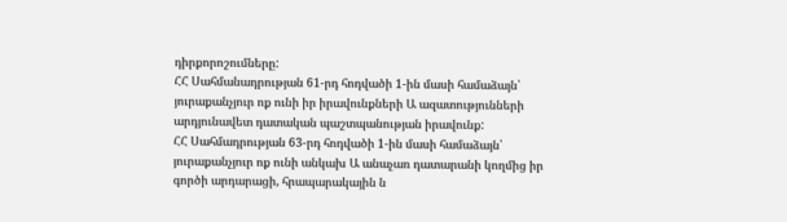դիրքորոշումները:
ՀՀ Սահմանադրության 61-րդ հոդվածի 1-ին մասի համաձայն՝ յուրաքանչյուր ոք ունի իր իրավունքների Ա ազատությունների արդյունավետ դատական պաշտպանության իրավունք:
ՀՀ Սահմադրության 63-րդ հոդվածի 1-ին մասի համաձայն՝ յուրաքանչյուր ոք ունի անկախ Ա անաչառ դատարանի կողմից իր գործի արդարացի, հրապարակային ն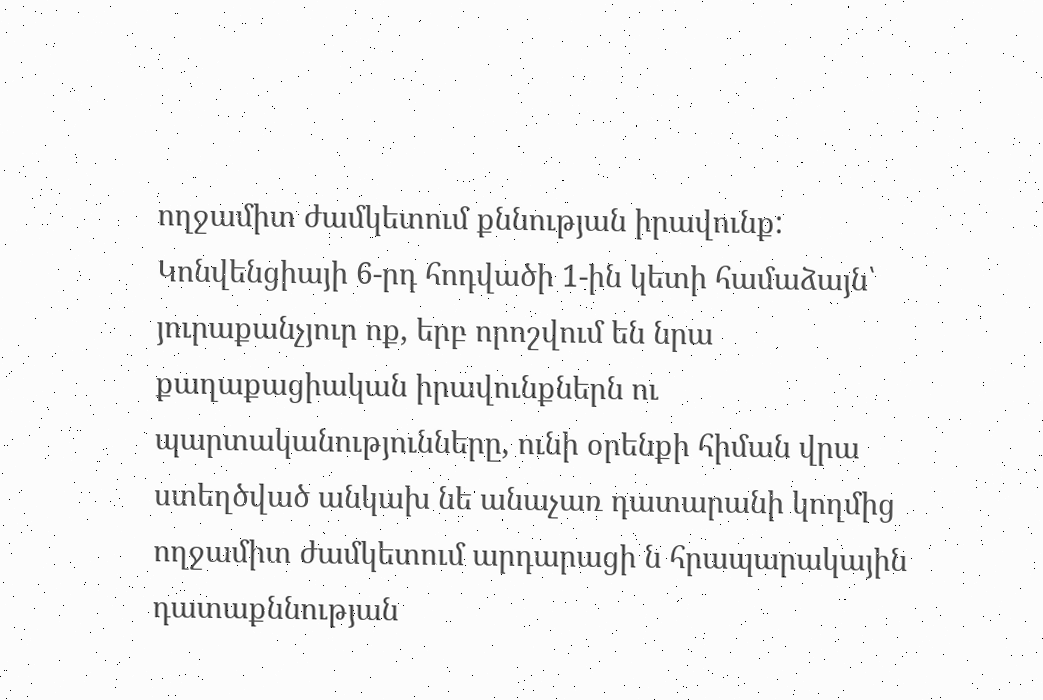ողջամիտ ժամկետում քննության իրավունք:
Կոնվենցիայի 6-րդ հոդվածի 1-ին կետի համաձայն՝ յուրաքանչյուր ոք, երբ որոշվում են նրա քաղաքացիական իրավունքներն ու պարտականությունները, ունի օրենքի հիման վրա ստեղծված անկախ նե անաչառ դատարանի կողմից ողջամիտ ժամկետում արդարացի ն հրապարակային դատաքննության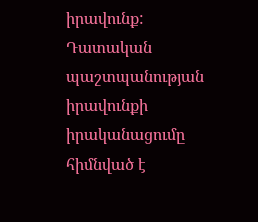իրավունք:
Դատական պաշտպանության իրավունքի իրականացումը հիմնված է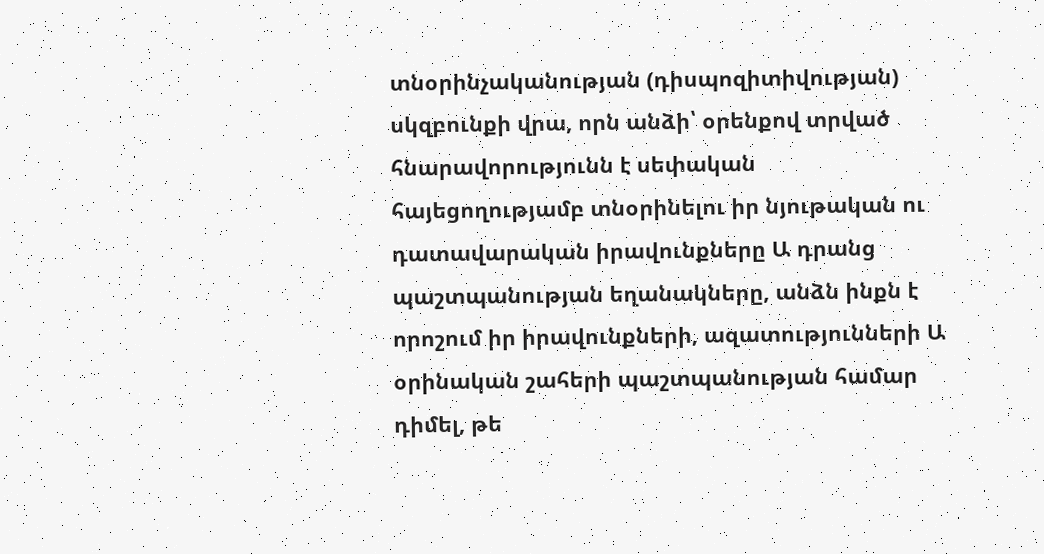տնօրինչականության (դիսպոզիտիվության) սկզբունքի վրա, որն անձի՝ օրենքով տրված հնարավորությունն է սեփական հայեցողությամբ տնօրինելու իր նյութական ու դատավարական իրավունքները Ա դրանց պաշտպանության եղանակները, անձն ինքն է որոշում իր իրավունքների, ազատությունների Ա օրինական շահերի պաշտպանության համար դիմել, թե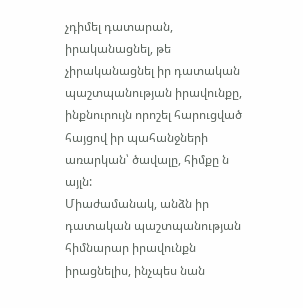չդիմել դատարան, իրականացնել, թե չիրականացնել իր դատական պաշտպանության իրավունքը, ինքնուրույն որոշել հարուցված հայցով իր պահանջների առարկան՝ ծավալը, հիմքը ն այլն:
Միաժամանակ, անձն իր դատական պաշտպանության հիմնարար իրավունքն իրացնելիս, ինչպես նան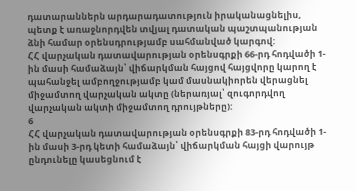դատարաններն արդարադատություն իրականացնելիս, պետք է առաջնորդվեն տվյալ դատական պաշտպանության ձնի համար օրենսդրությամբ սահմանված կարգով:
ՀՀ վարչական դատավարության օրենսգրքի 66-րդ հոդվածի 1-ին մասի համաձայն՝ վիճարկման հայցով հայցվորը կարող է պահանջել ամբողջությամբ կամ մասնակիորեն վերացնել միջամտող վարչական ակտը (ներառյալ՝ զուգորդվող վարչական ակտի միջամտող դրույթները):
6
ՀՀ վարչական դատավարության օրենսգրքի 83-րդ հոդվածի 1-ին մասի 3-րդ կետի համաձայն՝ վիճարկման հայցի վարույթ ընդունելը կասեցնում է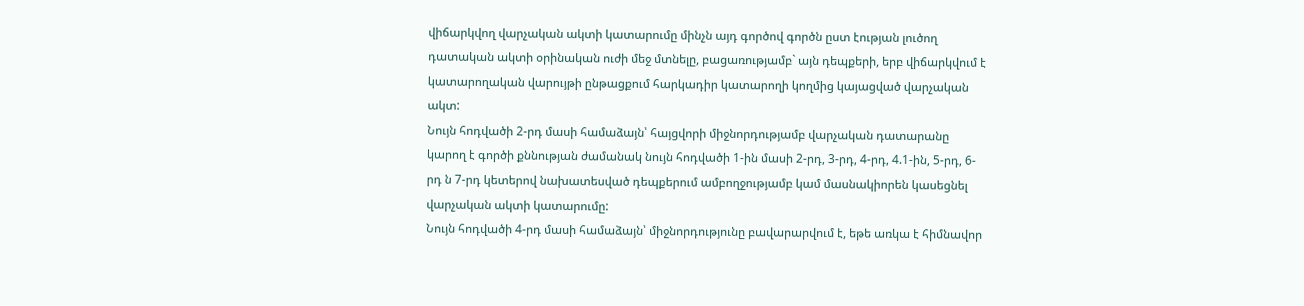վիճարկվող վարչական ակտի կատարումը մինչն այդ գործով գործն ըստ էության լուծող դատական ակտի օրինական ուժի մեջ մտնելը, բացառությամբ` այն դեպքերի, երբ վիճարկվում է կատարողական վարույթի ընթացքում հարկադիր կատարողի կողմից կայացված վարչական ակտ:
Նույն հոդվածի 2-րդ մասի համաձայն՝ հայցվորի միջնորդությամբ վարչական դատարանը կարող է գործի քննության ժամանակ նույն հոդվածի 1-ին մասի 2-րդ, 3-րդ, 4-րդ, 4.1-ին, 5-րդ, 6-րդ ն 7-րդ կետերով նախատեսված դեպքերում ամբողջությամբ կամ մասնակիորեն կասեցնել վարչական ակտի կատարումը:
Նույն հոդվածի 4-րդ մասի համաձայն՝ միջնորդությունը բավարարվում է, եթե առկա է հիմնավոր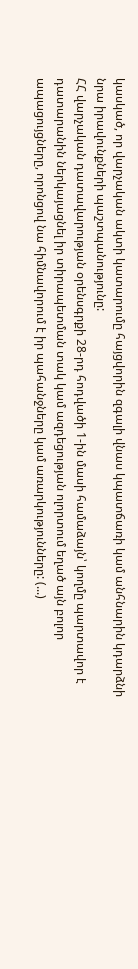կասկած, որ վարչական ակտի կատարումը հայցվորին զգալի վնաս կպատճառի կամ անհնարին կդարձնի նրա իրավունքների պաշտպանությունը:
ՀՀ վարչական դատավարության օրենսգրքի 28-րդ հոդվածի 1-ին մասի համաձայն՝ կողմը պարտավոր է դատարանին ներկայացնել իր տիրապետման տակ կամ ազդեցության ոլորտում եղած այն բոլոր ապացույցները, որոնցով նա հիմնավորում է իր պահանջները կամ առարկությունները: (...)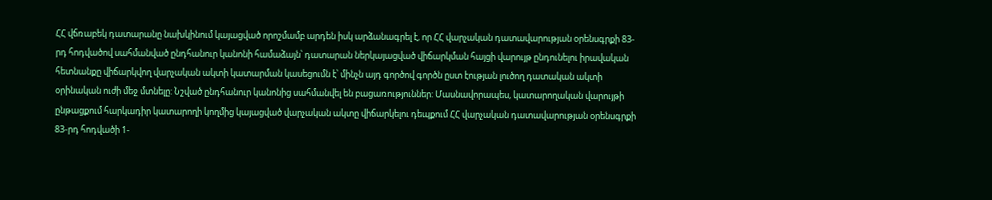ՀՀ վճռաբեկ դատարանը նախկինում կայացված որոշմամբ արդեն իսկ արձանագրել է, որ ՀՀ վարչական դատավարության օրենսգրքի 83-րդ հոդվածով սահմանված ընդհանուր կանոնի համաձայն՝ դատարան ներկայացված վիճարկման հայցի վարույթ ընդունելու իրավական հետնանքը վիճարկվող վարչական ակտի կատարման կասեցումն է՝ մինչն այդ գործով գործն ըստ էության լուծող դատական ակտի օրինական ուժի մեջ մտնելը: Նշված ընդհանուր կանոնից սահմանվել են բացառություններ: Մասնավորապես, կատարողական վարույթի ընթացքում հարկադիր կատարողի կողմից կայացված վարչական ակտը վիճարկելու դեպքում ՀՀ վարչական դատավարության օրենսգրքի 83-րդ հոդվածի 1-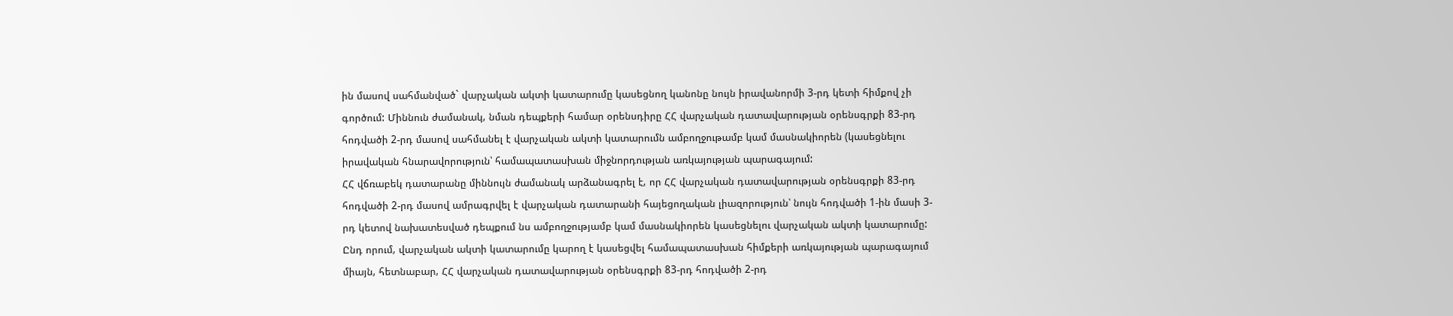ին մասով սահմանված` վարչական ակտի կատարումը կասեցնող կանոնը նույն իրավանորմի 3-րդ կետի հիմքով չի գործում: Միննուն ժամանակ, նման դեպքերի համար օրենսդիրը ՀՀ վարչական դատավարության օրենսգրքի 83-րդ հոդվածի 2-րդ մասով սահմանել է վարչական ակտի կատարումն ամբողջութամբ կամ մասնակիորեն (կասեցնելու իրավական հնարավորություն՝ համապատասխան միջնորդության առկայության պարագայում:
ՀՀ վճռաբեկ դատարանը միննույն ժամանակ արձանագրել է, որ ՀՀ վարչական դատավարության օրենսգրքի 83-րդ հոդվածի 2-րդ մասով ամրագրվել է վարչական դատարանի հայեցողական լիազորություն՝ նույն հոդվածի 1-ին մասի 3-րդ կետով նախատեսված դեպքում նս ամբողջությամբ կամ մասնակիորեն կասեցնելու վարչական ակտի կատարումը: Ընդ որում, վարչական ակտի կատարումը կարող է կասեցվել համապատասխան հիմքերի առկայության պարագայում միայն, հետնաբար, ՀՀ վարչական դատավարության օրենսգրքի 83-րդ հոդվածի 2-րդ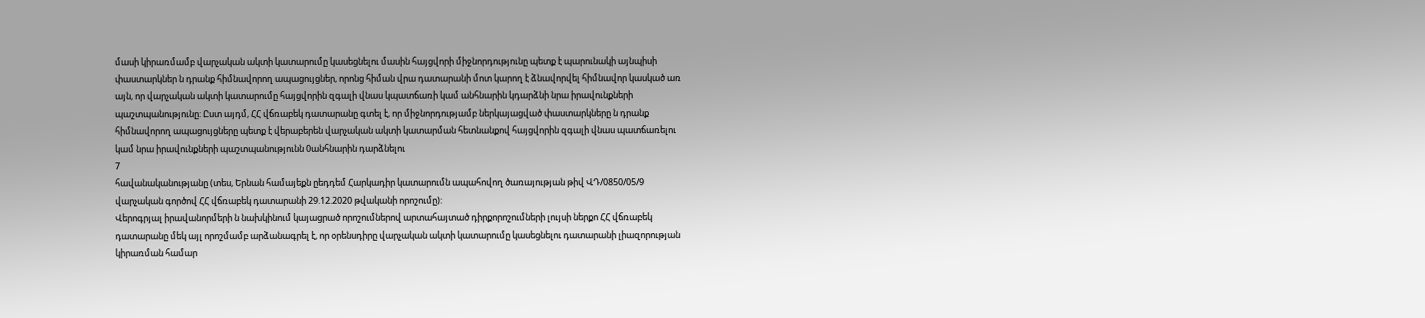մասի կիրառմամբ վարչական ակտի կատարումը կասեցնելու մասին հայցվորի միջնորդությունը պետք է պարունակի այնպիսի փաստարկներ ն դրանք հիմնավորող ապացույցներ, որոնց հիման վրա դատարանի մոտ կարող է ձնավորվել հիմնավոր կասկած առ այն, որ վարչական ակտի կատարումը հայցվորին զգալի վնաս կպատճառի կամ անհնարին կդարձնի նրա իրավունքների պաշտպանությունը: Ըստ այդմ, ՀՀ վճռաբեկ դատարանը գտել է, որ միջնորդությամբ ներկայացված փաստարկները ն դրանք հիմնավորող ապացույցները պետք է վերաբերեն վարչական ակտի կատարման հետնանքով հայցվորին զգալի վնաս պատճառելու կամ նրա իրավունքների պաշտպանությունն 0անհնարին դարձնելու
7
հավանականությանը (տես, Երնան համայեքն ըեդդեմ Հարկադիր կատարումն ապահովող ծառայության թիվ ՎԴ/0850/05/9 վարչական գործով ՀՀ վճռաբեկ դատարանի 29.12.2020 թվականի որոշումը):
Վերոգրյալ իրավանորմերի ն նախկինում կայացրած որոշումներով արտահայտած դիրքորոշումների լույսի ներքո ՀՀ վճռաբեկ դատարանը մեկ այլ որոշմամբ արձանագրել է, որ օրենսդիրը վարչական ակտի կատարումը կասեցնելու դատարանի լիազորության կիրառման համար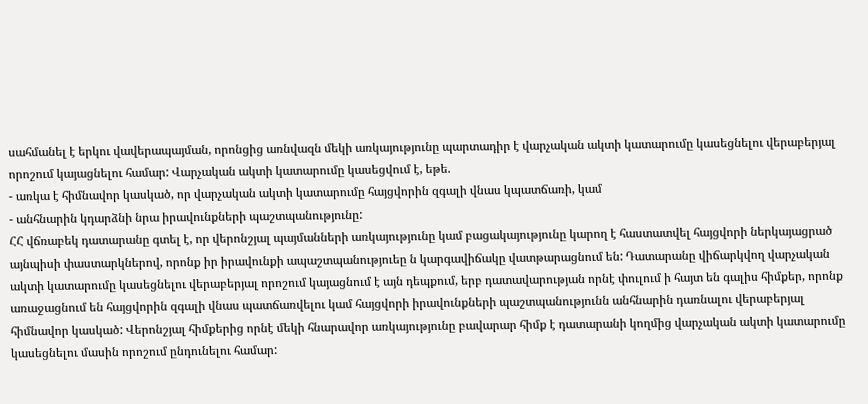սահմանել է երկու վավերապայման, որոնցից առնվազն մեկի առկայությունը պարտադիր է վարչական ակտի կատարումը կասեցնելու վերաբերյալ որոշում կայացնելու համար: Վարչական ակտի կատարումը կասեցվում է, եթե.
- առկա է հիմնավոր կասկած, որ վարչական ակտի կատարումը հայցվորին զգալի վնաս կպատճառի, կամ
- անհնարին կդարձնի նրա իրավունքների պաշտպանությունը:
ՀՀ վճռաբեկ դատարանը գտել է, որ վերոնշյալ պայմանների առկայությունը կամ բացակայությունը կարող է հաստատվել հայցվորի ներկայացրած այնպիսի փաստարկներով, որոնք իր իրավունքի ապաշտպանություեը ն կարգավիճակը վատթարացնում են: Դատարանը վիճարկվող վարչական ակտի կատարումը կասեցնելու վերաբերյալ որոշում կայացնում է այն դեպքում, երբ դատավարության որնէ փուլում ի հայտ են գալիս հիմքեր, որոնք առաջացնում են հայցվորին զգալի վնաս պատճառվելու կամ հայցվորի իրավունքների պաշտպանությունն անհնարին դառնալու վերաբերյալ հիմնավոր կասկած: Վերոնշյալ հիմքերից որնէ մեկի հնարավոր առկայությունը բավարար հիմք է դատարանի կողմից վարչական ակտի կատարումը կասեցնելու մասին որոշում ընդունելու համար: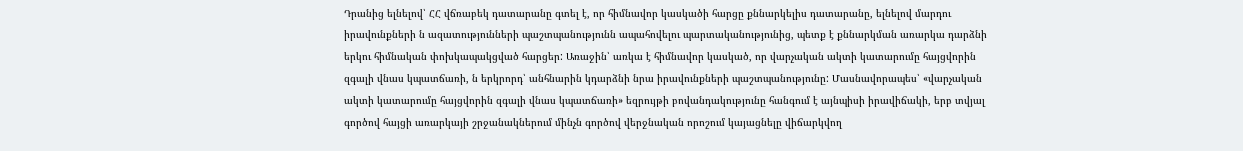Դրանից ելնելով՝ ՀՀ վճռաբեկ դատարանը գտել է, որ հիմնավոր կասկածի հարցը քննարկելիս դատարանը, ելնելով մարդու իրավունքների ն ազատությունների պաշտպանությունն ապահովելու պարտականությունից, պետք է քննարկման առարկա դարձնի երկու հիմնական փոխկապակցված հարցեր: Առաջին՝ առկա է հիմնավոր կասկած, որ վարչական ակտի կատարումը հայցվորին զգալի վնաս կպատճառի, ն երկրորդ՝ անհնարին կդարձնի նրա իրավունքների պաշտպանությունը: Մասնավորապես՝ «վարչական ակտի կատարումը հայցվորին զգալի վնաս կպատճառի» եզրույթի բովանդակությունը հանգում է այնպիսի իրավիճակի, երբ տվյալ գործով հայցի առարկայի շրջանակներում մինչն գործով վերջնական որոշում կայացնելը վիճարկվող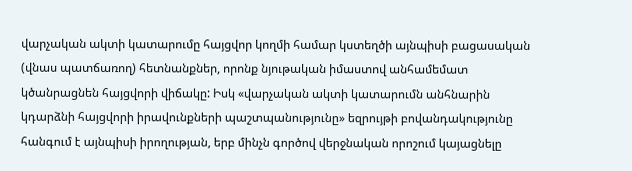վարչական ակտի կատարումը հայցվոր կողմի համար կստեղծի այնպիսի բացասական (վնաս պատճառող) հետնանքներ, որոնք նյութական իմաստով անհամեմատ կծանրացնեն հայցվորի վիճակը: Իսկ «վարչական ակտի կատարումն անհնարին կդարձնի հայցվորի իրավունքների պաշտպանությունը» եզրույթի բովանդակությունը հանգում է այնպիսի իրողության, երբ մինչն գործով վերջնական որոշում կայացնելը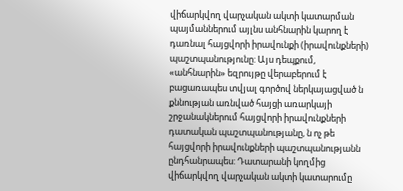վիճարկվող վարչական ակտի կատարման պայմաններում այլնս անհնարին կարող է դառնալ հայցվորի իրավունքի (իրավունքների) պաշտպանությունը: Այս դեպքում, «անհնարին» եզրույթը վերաբերում է բացառապես տվյալ գործով ներկայացված ն քննության առնված հայցի առարկայի շրջանակներում հայցվորի իրավունքների դատական պաշտպանությանը, ն ոչ թե հայցվորի իրավունքների պաշտպանությանն ընդհանրապես: Դատարանի կողմից վիճարկվող վարչական ակտի կատարումը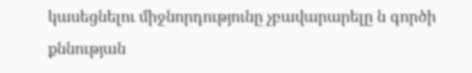կասեցնելու միջնորդությունը չբավարարելը ն գործի քննության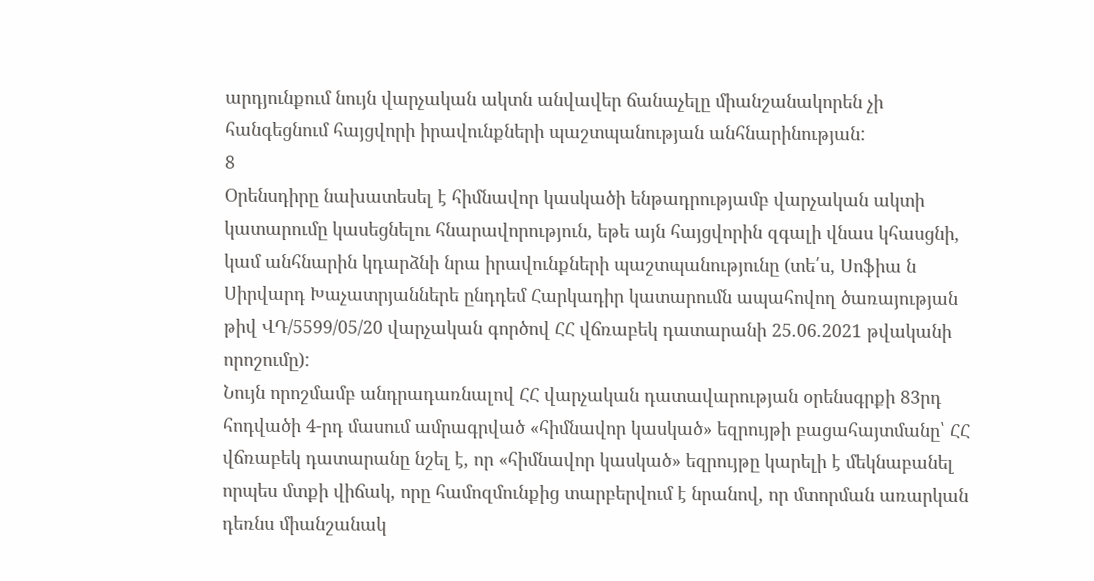արդյունքում նույն վարչական ակտն անվավեր ճանաչելը միանշանակորեն չի հանգեցնում հայցվորի իրավունքների պաշտպանության անհնարինության:
8
Օրենսդիրը նախատեսել է հիմնավոր կասկածի ենթադրությամբ վարչական ակտի կատարումը կասեցնելու հնարավորություն, եթե այն հայցվորին զգալի վնաս կհասցնի, կամ անհնարին կդարձնի նրա իրավունքների պաշտպանությունը (տե՛ս, Սոֆիա ն Սիրվարդ Խաչատրյաններե ընդդեմ Հարկադիր կատարումն ապահովող ծառայության թիվ ՎԴ/5599/05/20 վարչական գործով ՀՀ վճռաբեկ դատարանի 25.06.2021 թվականի որոշումը):
Նույն որոշմամբ անդրադառնալով ՀՀ վարչական դատավարության օրենսգրքի 83րդ հոդվածի 4-րդ մասում ամրագրված «հիմնավոր կասկած» եզրույթի բացահայտմանը՝ ՀՀ վճռաբեկ դատարանը նշել է, որ «հիմնավոր կասկած» եզրույթը կարելի է մեկնաբանել որպես մտքի վիճակ, որը համոզմունքից տարբերվում է նրանով, որ մտորման առարկան դեռնս միանշանակ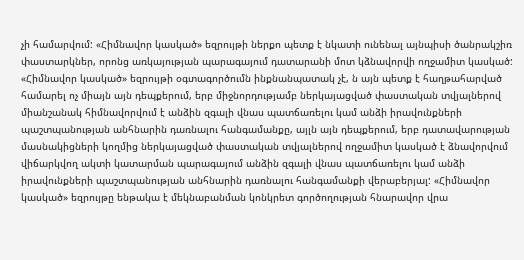չի համարվում: «Հիմնավոր կասկած» եզրույթի ներքո պետք է նկատի ունենալ այնպիսի ծանրակշիռ փաստարկներ, որոնց առկայության պարագայում դատարանի մոտ կձնավորվի ողջամիտ կասկած: «Հիմնավոր կասկած» եզրույթի օգտագործումն ինքնանպատակ չէ, ն այն պետք է հաղթահարված համարել ոչ միայն այն դեպքերում, երբ միջնորդությամբ ներկայացված փաստական տվյալներով միանշանակ հիմնավորվում է անձին զգալի վնաս պատճառելու կամ անձի իրավունքների պաշտպանության անհնարին դառնալու հանգամանքը, այլն այն դեպքերում, երբ դատավարության մասնակիցների կողմից ներկայացված փաստական տվյալներով ողջամիտ կասկած է ձնավորվում վիճարկվող ակտի կատարման պարագայում անձին զգալի վնաս պատճառելու կամ անձի իրավունքների պաշտպանության անհնարին դառնալու հանգամանքի վերաբերյալ: «Հիմնավոր կասկած» եզրույթը ենթակա է մեկնաբանման կոնկրետ գործողության հնարավոր վրա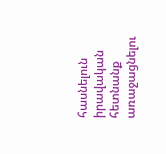հասնելուն իրավական հետնանք առաջացնելու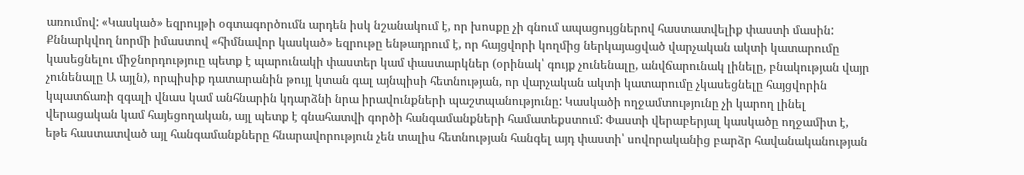առումով: «Կասկած» եզրույթի օգտագործումն արդեն իսկ նշանակում է, որ խոսքը չի գնում ապացույցներով հաստատվելիք փաստի մասին: Քննարկվող նորմի իմաստով «հիմնավոր կասկած» եզրութը ենթադրում է, որ հայցվորի կողմից ներկայացված վարչական ակտի կատարումը կասեցնելու միջնորդություը պետք է պարունակի փաստեր կամ փաստարկներ (օրինակ՝ գույք չունենալը, անվճարունակ լինելը, բնակության վայր չունենալը Ա այլն), որպիսիք դատարանին թույլ կտան գալ այնպիսի հետնության, որ վարչական ակտի կատարումը չկասեցնելը հայցվորին կպատճառի զգալի վնաս կամ անհնարին կդարձնի նրա իրավունքների պաշտպանությունը: Կասկածի ողջամտությունը չի կարող լինել վերացական կամ հայեցողական, այլ պետք է գնահատվի գործի հանգամանքների համատեքստում: Փաստի վերաբերյալ կասկածը ողջամիտ է, եթե հաստատված այլ հանգամանքները հնարավորություն չեն տալիս հետնության հանգել այդ փաստի՝ սովորականից բարձր հավանականության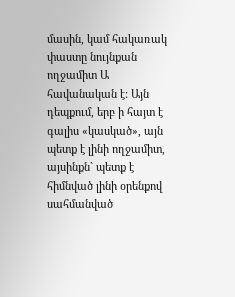մասին, կամ հակառակ փաստը նույնքան ողջամիտ Ա հավանական է: Այն դեպքում, երբ ի հայտ է գալիս «կասկած», այն պետք է լինի ողջամիտ, այսինքն` պետք է հիմնված լինի օրենքով սահմանված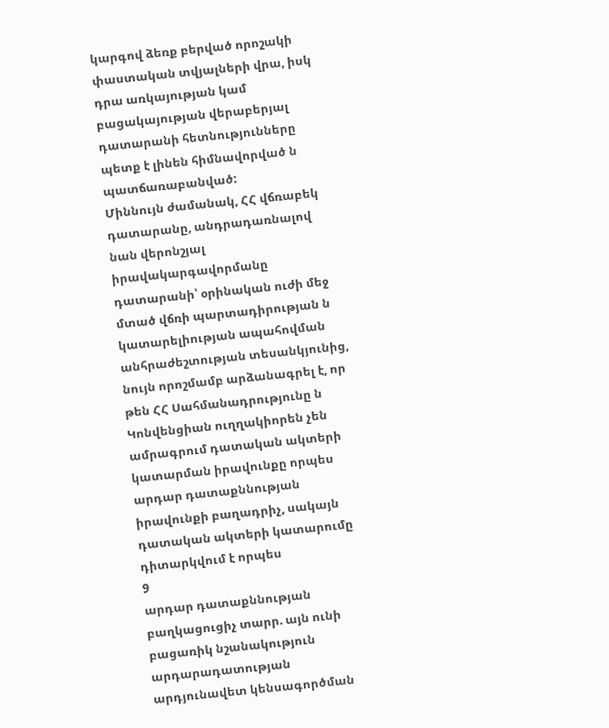կարգով ձեռք բերված որոշակի փաստական տվյալների վրա, իսկ դրա առկայության կամ բացակայության վերաբերյալ դատարանի հետնությունները պետք է լինեն հիմնավորված ն պատճառաբանված:
Միննույն ժամանակ, ՀՀ վճռաբեկ դատարանը, անդրադառնալով նան վերոնշյալ իրավակարգավորմանը դատարանի՝ օրինական ուժի մեջ մտած վճռի պարտադիրության ն կատարելիության ապահովման անհրաժեշտության տեսանկյունից, նույն որոշմամբ արձանագրել է, որ թեն ՀՀ Սահմանադրությունը ն Կոնվենցիան ուղղակիորեն չեն ամրագրում դատական ակտերի կատարման իրավունքը որպես արդար դատաքննության իրավունքի բաղադրիչ, սակայն դատական ակտերի կատարումը դիտարկվում է որպես
9
արդար դատաքննության բաղկացուցիչ տարր. այն ունի բացառիկ նշանակություն արդարադատության արդյունավետ կենսագործման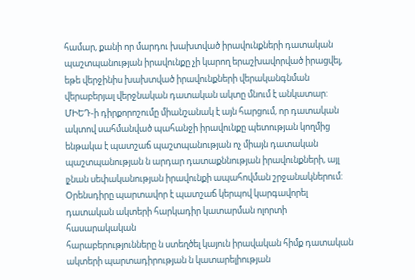համար, քանի որ մարդու խախտված իրավունքների դատական պաշտպանության իրավունքը չի կարող երաշխավորված իրացվել, եթե վերջինիս խախտված իրավունքների վերականգնման վերաբերյալ վերջնական դատական ակտը մնում է անկատար: ՄԻԵԴ-ի դիրքորոշումը միանշանակ է այն հարցում, որ դատական ակտով սահմանված պահանջի իրավունքը պետության կողմից ենթակա է պատշաճ պաշտպանության ոչ միայն դատական պաշտպանության ն արդար դատաքննության իրավունքների, այլ լչնան սեփականության իրավունքի ապահովման շրջանակներում: Օրենսդիրը պարտավոր է պատշաճ կերպով կարգավորել դատական ակտերի հարկադիր կատարման ոլորտի հասարակական
հարաբերությունները ն ստեղծել կայուն իրավական հիմք դատական ակտերի պարտադիրության ն կատարելիության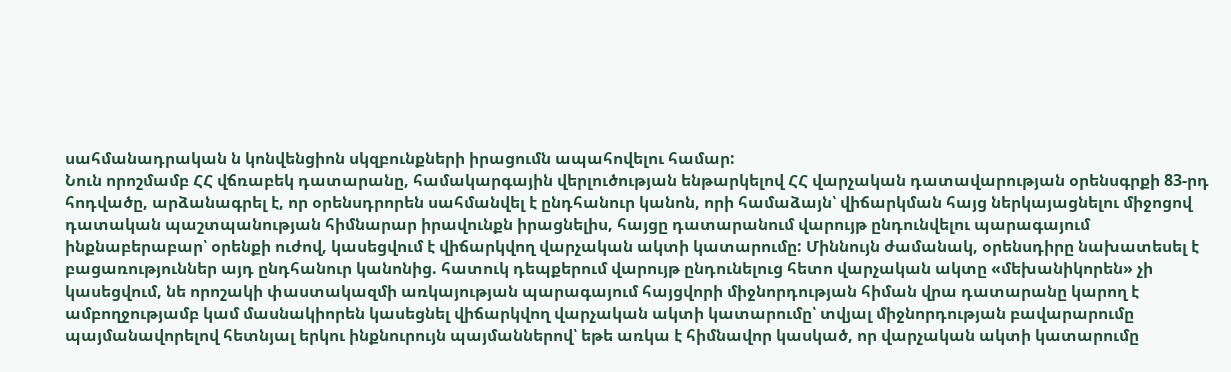սահմանադրական ն կոնվենցիոն սկզբունքների իրացումն ապահովելու համար:
Նուն որոշմամբ ՀՀ վճռաբեկ դատարանը, համակարգային վերլուծության ենթարկելով ՀՀ վարչական դատավարության օրենսգրքի 83-րդ հոդվածը, արձանագրել է, որ օրենսդրորեն սահմանվել է ընդհանուր կանոն, որի համաձայն՝ վիճարկման հայց ներկայացնելու միջոցով դատական պաշտպանության հիմնարար իրավունքն իրացնելիս, հայցը դատարանում վարույթ ընդունվելու պարագայում ինքնաբերաբար՝ օրենքի ուժով, կասեցվում է վիճարկվող վարչական ակտի կատարումը: Միննույն ժամանակ, օրենսդիրը նախատեսել է բացառություններ այդ ընդհանուր կանոնից. հատուկ դեպքերում վարույթ ընդունելուց հետո վարչական ակտը «մեխանիկորեն» չի կասեցվում, նե որոշակի փաստակազմի առկայության պարագայում հայցվորի միջնորդության հիման վրա դատարանը կարող է ամբողջությամբ կամ մասնակիորեն կասեցնել վիճարկվող վարչական ակտի կատարումը՝ տվյալ միջնորդության բավարարումը պայմանավորելով հետնյալ երկու ինքնուրույն պայմաններով՝ եթե առկա է հիմնավոր կասկած, որ վարչական ակտի կատարումը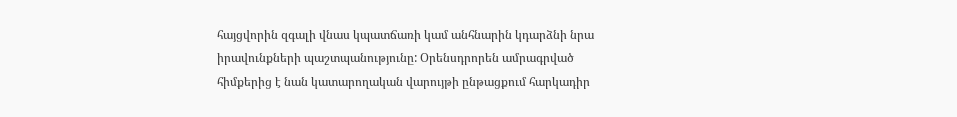հայցվորին զգալի վնաս կպատճառի կամ անհնարին կդարձնի նրա իրավունքների պաշտպանությունը: Օրենսդրորեն ամրագրված հիմքերից է նան կատարողական վարույթի ընթացքում հարկադիր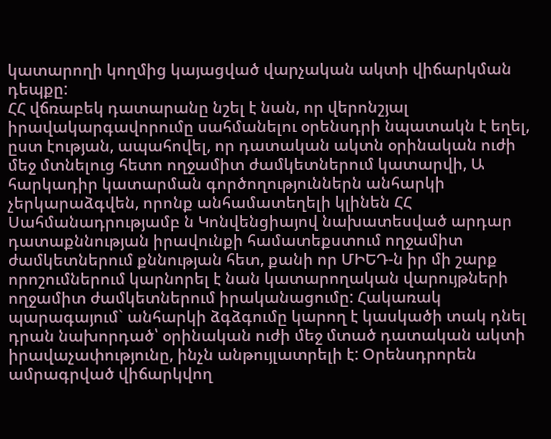կատարողի կողմից կայացված վարչական ակտի վիճարկման դեպքը:
ՀՀ վճռաբեկ դատարանը նշել է նան, որ վերոնշյալ իրավակարգավորումը սահմանելու օրենսդրի նպատակն է եղել, ըստ էության, ապահովել, որ դատական ակտն օրինական ուժի մեջ մտնելուց հետո ողջամիտ ժամկետներում կատարվի, Ա հարկադիր կատարման գործողություններն անհարկի չերկարաձգվեն, որոնք անհամատեղելի կլինեն ՀՀ Սահմանադրությամբ ն Կոնվենցիայով նախատեսված արդար դատաքննության իրավունքի համատեքստում ողջամիտ ժամկետներում քննության հետ, քանի որ ՄԻԵԴ-ն իր մի շարք որոշումներում կարնորել է նան կատարողական վարույթների ողջամիտ ժամկետներում իրականացումը: Հակառակ պարագայում` անհարկի ձգձգումը կարող է կասկածի տակ դնել դրան նախորդած՝ օրինական ուժի մեջ մտած դատական ակտի իրավաչափությունը, ինչն անթույլատրելի է: Օրենսդրորեն ամրագրված վիճարկվող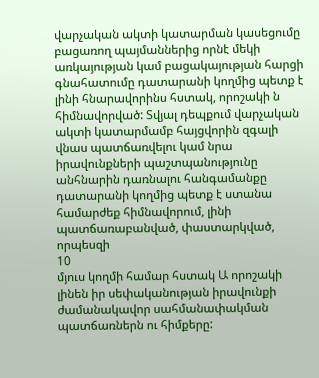վարչական ակտի կատարման կասեցումը բացառող պայմաններից որնէ մեկի առկայության կամ բացակայության հարցի գնահատումը դատարանի կողմից պետք է լինի հնարավորինս հստակ, որոշակի ն հիմնավորված: Տվյալ դեպքում վարչական ակտի կատարմամբ հայցվորին զգալի վնաս պատճառվելու կամ նրա իրավունքների պաշտպանությունը անհնարին դառնալու հանգամանքը դատարանի կողմից պետք է ստանա համարժեք հիմնավորում, լինի պատճառաբանված, փաստարկված, որպեսզի
10
մյուս կողմի համար հստակ Ա որոշակի լինեն իր սեփականության իրավունքի ժամանակավոր սահմանափակման պատճառներն ու հիմքերը: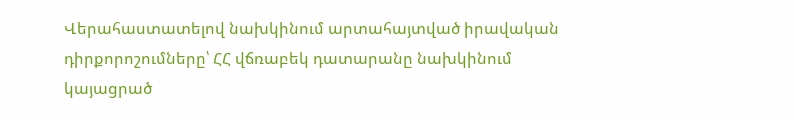Վերահաստատելով նախկինում արտահայտված իրավական դիրքորոշումները՝ ՀՀ վճռաբեկ դատարանը նախկինում կայացրած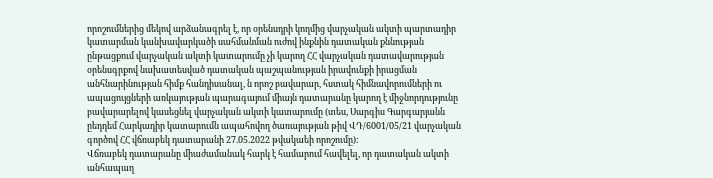որոշումներից մեկով արձանագրել է, որ օրենսդրի կողմից վարչական ակտի պարտադիր կատարման կանխավարկածի սահմանման ուժով ինքնին դատական քննության ընթացքում վարչական ակտի կատարումը չի կարող ՀՀ վարչական դատավարության օրենսգրքով նախատեսված դատական պաշպանության իրավունքի իրացման անհնարինության հիմք հանդիսանալ, ն որոշ բավարար, հստակ հիմնավորումների ու ապացույցների առկայության պարագայում միայն դատարանը կարող է միջնորդությունը բավարարելով կասեցնել վարչական ակտի կատարումը (տես, Սարգիս Գարգարյանն ըեդդեմ Հարկադիր կատարումն ապահովող ծառայության թիվ ՎԴ/6001/05/21 վարչական գործով ՀՀ վճռաբեկ դատարանի 27.05.2022 թվակաեի որոշումը):
Վճռաբեկ դատարանը միաժամանակ հարկ է համարում հավելել, որ դատական ակտի անհապաղ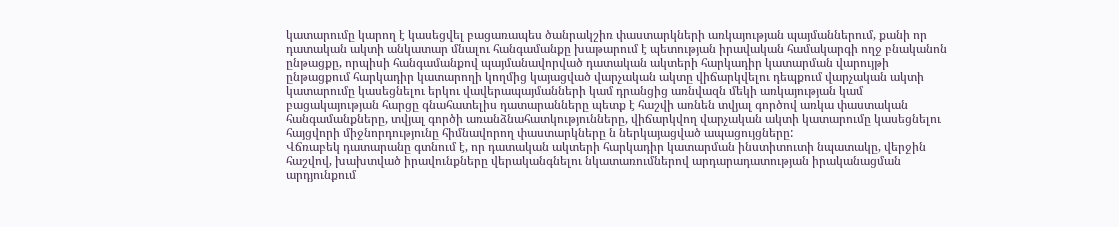կատարումը կարող է կասեցվել բացառապես ծանրակշիռ փաստարկների առկայության պայմաններում, քանի որ դատական ակտի անկատար մնալու հանգամանքը խաթարում է պետության իրավական համակարգի ողջ բնականոն ընթացքը, որպիսի հանգամանքով պայմանավորված դատական ակտերի հարկադիր կատարման վարույթի ընթացքում հարկադիր կատարողի կողմից կայացված վարչական ակտը վիճարկվելու դեպքում վարչական ակտի կատարումը կասեցնելու երկու վավերապայմանների կամ դրանցից առնվազն մեկի առկայության կամ բացակայության հարցը գնահատելիս դատարանները պետք է հաշվի առնեն տվյալ գործով առկա փաստական հանգամանքները, տվյալ գործի առանձնահատկությունները, վիճարկվող վարչական ակտի կատարումը կասեցնելու հայցվորի միջնորդությունը հիմնավորող փաստարկները ն ներկայացված ապացույցները:
Վճռաբեկ դատարանը գտնում է, որ դատական ակտերի հարկադիր կատարման ինստիտուտի նպատակը, վերջին հաշվով, խախտված իրավունքները վերականգնելու նկատառումներով արդարադատության իրականացման արդյունքում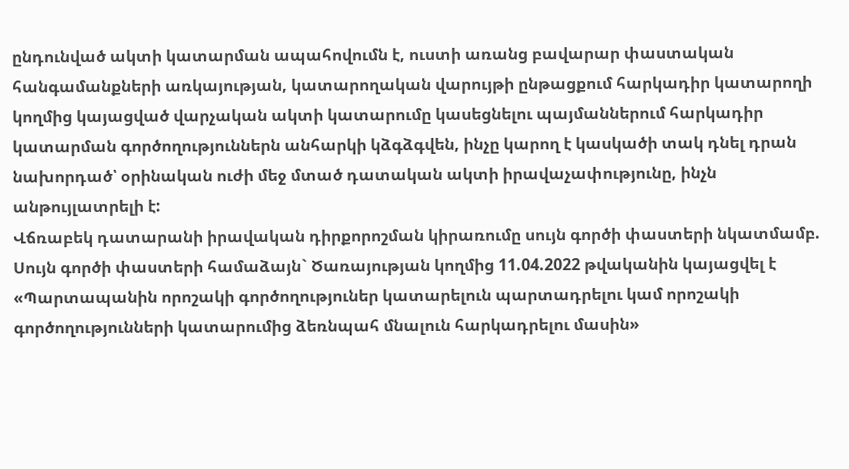ընդունված ակտի կատարման ապահովումն է, ուստի առանց բավարար փաստական հանգամանքների առկայության, կատարողական վարույթի ընթացքում հարկադիր կատարողի կողմից կայացված վարչական ակտի կատարումը կասեցնելու պայմաններում հարկադիր կատարման գործողություններն անհարկի կձգձգվեն, ինչը կարող է կասկածի տակ դնել դրան նախորդած՝ օրինական ուժի մեջ մտած դատական ակտի իրավաչափությունը, ինչն անթույլատրելի է:
Վճռաբեկ դատարանի իրավական դիրքորոշման կիրառումը սույն գործի փաստերի նկատմամբ.
Սույն գործի փաստերի համաձայն` Ծառայության կողմից 11.04.2022 թվականին կայացվել է «Պարտապանին որոշակի գործողություներ կատարելուն պարտադրելու կամ որոշակի գործողությունների կատարումից ձեռնպահ մնալուն հարկադրելու մասին»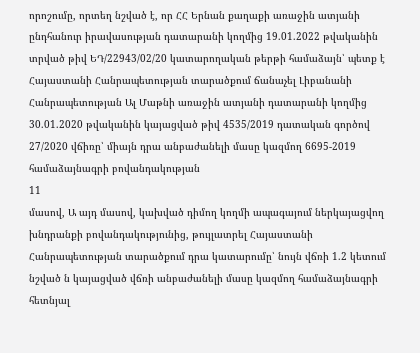որոշումը, որտեղ նշված է, որ ՀՀ Երնան քաղաքի առաջին ատյանի ընդհանուր իրավասության դատարանի կողմից 19.01.2022 թվականին տրված թիվ ԵԴ/22943/02/20 կատարողական թերթի համաձայն՝ պետք է Հայաստանի Հանրապետության տարածքում ճանաչել Լիբանանի Հանրապետության Ալ Մաթնի առաջին ատյանի դատարանի կողմից 30.01.2020 թվականին կայացված թիվ 4535/2019 դատական գործով 27/2020 վճիռը՝ միայն դրա անբաժանելի մասը կազմող 6695-2019 համաձայնագրի բովանդակության
11
մասով, Ա այդ մասով, կախված դիմող կողմի ապագայում ներկայացվող խնդրանքի բովանդակությունից, թույլատրել Հայաստանի Հանրապետության տարածքում դրա կատարումը՝ նույն վճռի 1.2 կետում նշված ն կայացված վճռի անբաժանելի մասը կազմող համաձայնագրի հետնյալ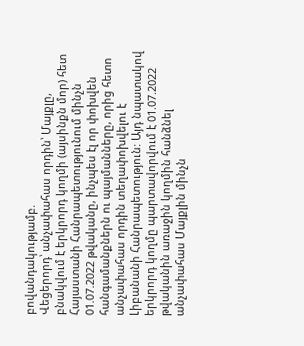բովանդակությամբ.
Վեցերորդ՝ անչափահաս որդին՝ Մայքլը, բնակվում է երկրորդ կողմի (այսինքն մոր) հետ Հայաստանի Հանրապետությունում մինչն 01.07.2022 թվականը, ինչպես էլ որ փոխվեն հանգամանքներն ու պայմանները, որից հետո անչափահաս որդին տեղափոխվելու է Լիբանանի Հանրապետություն: Այդ նպատակով երկրորդ կողմը պարտավորվում է 01.07.2022 թվականին առաջին կողմին հանձնել անչափահաս Մայքլին մինչն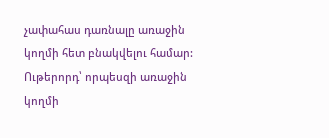չափահաս դառնալը առաջին կողմի հետ բնակվելու համար:
Ութերորդ՝ որպեսզի առաջին կողմի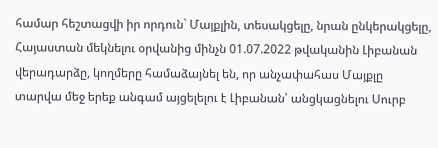համար հեշտացվի իր որդուն` Մայքլին, տեսակցելը, նրան ընկերակցելը, Հայաստան մեկնելու օրվանից մինչն 01.07.2022 թվականին Լիբանան վերադարձը, կողմերը համաձայնել են, որ անչափահաս Մայքլը տարվա մեջ երեք անգամ այցելելու է Լիբանան՝ անցկացնելու Սուրբ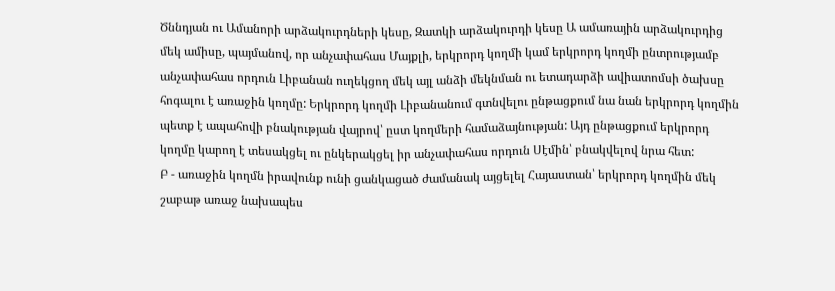Ծննդյան ու Ամանորի արձակուրդների կեսը, Զատկի արձակուրդի կեսը Ա ամառային արձակուրդից մեկ ամիսը, պայմանով, որ անչափահաս Մայքլի, երկրորդ կողմի կամ երկրորդ կողմի ընտրությամբ անչափահաս որդուն Լիբանան ուղեկցող մեկ այլ անձի մեկնման ու ետադարձի ավիատոմսի ծախսը հոգալու է առաջին կողմը: Երկրորդ կողմի Լիբանանում գտնվելու ընթացքում նա նան երկրորդ կողմին պետք է ապահովի բնակության վայրով՝ ըստ կողմերի համաձայնության: Այդ ընթացքում երկրորդ կողմը կարող է տեսակցել ու ընկերակցել իր անչափահաս որդուն Սէմին՝ բնակվելով նրա հետ:
Բ - առաջին կողմն իրավունք ունի ցանկացած ժամանակ այցելել Հայաստան՝ երկրորդ կողմին մեկ շաբաթ առաջ նախապես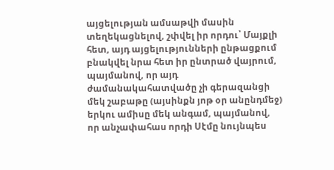այցելության ամսաթվի մասին տեղեկացնելով, շփվել իր որդու՝ Մայքլի հետ, այդ այցելությունների ընթացքում բնակվել նրա հետ իր ընտրած վայրում, պայմանով, որ այդ ժամանակահատվածը չի գերազանցի մեկ շաբաթը (այսինքն յոթ օր անընդմեջ) երկու ամիսը մեկ անգամ, պայմանով, որ անչափահաս որդի Սէմը նույնպես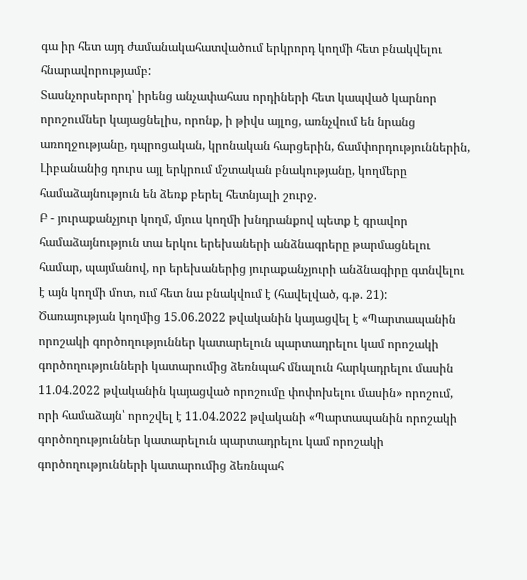գա իր հետ այդ ժամանակահատվածում երկրորդ կողմի հետ բնակվելու հնարավորությամբ:
Տասնչորսերորդ՝ իրենց անչափահաս որդիների հետ կապված կարնոր որոշումներ կայացնելիս, որոնք, ի թիվս այլոց, առնչվում են նրանց առողջությանը, դպրոցական, կրոնական հարցերին, ճամփորդություններին, Լիբանանից դուրս այլ երկրում մշտական բնակությանը, կողմերը համաձայնություն են ձեռք բերել հետնյալի շուրջ.
Բ - յուրաքանչյուր կողմ, մյուս կողմի խնդրանքով պետք է գրավոր համաձայնություն տա երկու երեխաների անձնագրերը թարմացնելու համար, պայմանով, որ երեխաներից յուրաքանչյուրի անձնագիրը գտնվելու է այն կողմի մոտ, ում հետ նա բնակվում է (հավելված, գ.թ. 21):
Ծառայության կողմից 15.06.2022 թվականին կայացվել է «Պարտապանին որոշակի գործողություններ կատարելուն պարտադրելու կամ որոշակի գործողությունների կատարումից ձեռնպահ մնալուն հարկադրելու մասին 11.04.2022 թվականին կայացված որոշումը փոփոխելու մասին» որոշում, որի համաձայն՝ որոշվել է 11.04.2022 թվականի «Պարտապանին որոշակի գործողություններ կատարելուն պարտադրելու կամ որոշակի գործողությունների կատարումից ձեռնպահ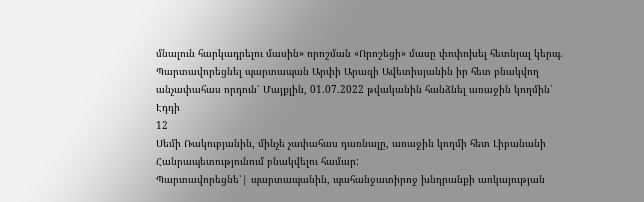մնալուն հարկադրելու մասին» որոշման «Որոշեցի» մասը փոփոխել հետնյալ կերպ.
Պարտավորեցնել պարտապան Արփի Արազի Ավետիսյանին իր հետ բնակվող անչափահաս որդուն՝ Մայքլին, 01.07.2022 թվականին հանձնել առաջին կողմին՝ Էդդի
12
Սեմի Ռակուբյանին, մինչե չափահաս դառնալը, առաջին կողմի հետ Լիբանանի Հանրապետությունում բնակվելու համար:
Պարտավորեցնե՝| պարտապանին, պահանջատիրոջ խնդրանքի առկայության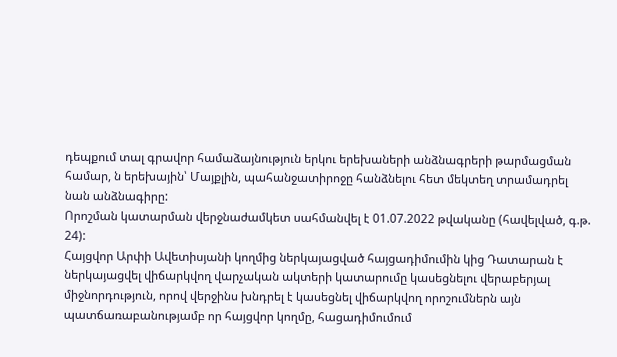դեպքում տալ գրավոր համաձայնություն երկու երեխաների անձնագրերի թարմացման համար, ն երեխային՝ Մայքլին, պահանջատիրոջը հանձնելու հետ մեկտեղ տրամադրել նան անձնագիրը:
Որոշման կատարման վերջնաժամկետ սահմանվել է 01.07.2022 թվականը (հավելված, գ.թ. 24):
Հայցվոր Արփի Ավետիսյանի կողմից ներկայացված հայցադիմումին կից Դատարան է ներկայացվել վիճարկվող վարչական ակտերի կատարումը կասեցնելու վերաբերյալ միջնորդություն, որով վերջինս խնդրել է կասեցնել վիճարկվող որոշումներն այն պատճառաբանությամբ որ հայցվոր կողմը, հացադիմումում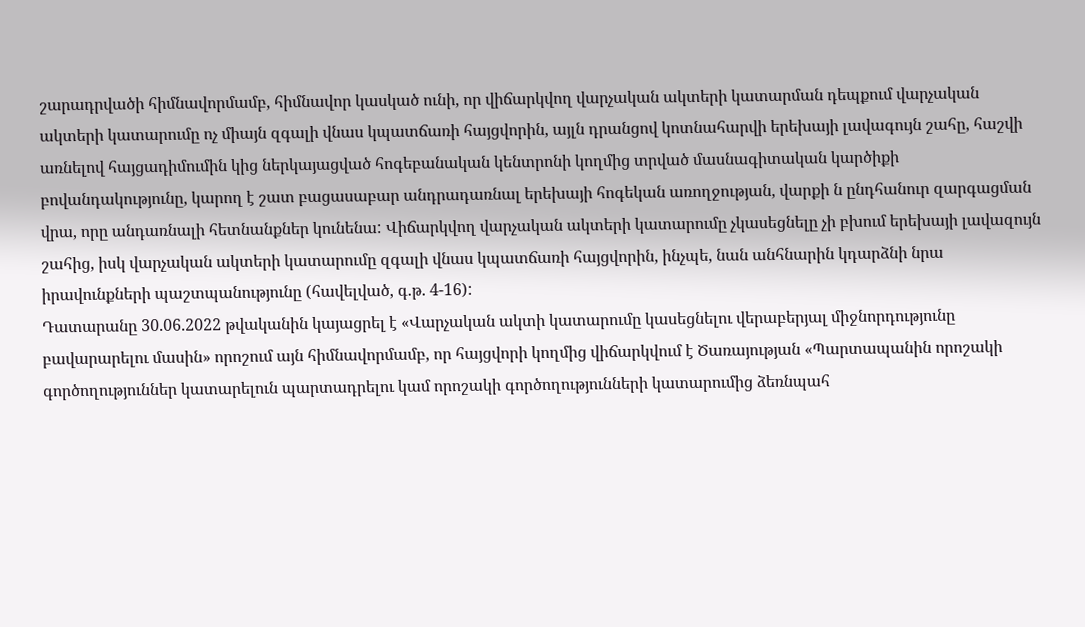շարադրվածի հիմնավորմամբ, հիմնավոր կասկած ունի, որ վիճարկվող վարչական ակտերի կատարման դեպքում վարչական ակտերի կատարումը ոչ միայն զգալի վնաս կպատճառի հայցվորին, այլն դրանցով կոտնահարվի երեխայի լավագույն շահը, հաշվի առնելով հայցադիմումին կից ներկայացված հոգեբանական կենտրոնի կողմից տրված մասնագիտական կարծիքի բովանդակությունը, կարող է շատ բացասաբար անդրադառնալ երեխայի հոգեկան առողջության, վարքի ն ընդհանուր զարգացման վրա, որը անդառնալի հետնանքներ կունենա: Վիճարկվող վարչական ակտերի կատարումը չկասեցնելը չի բխում երեխայի լավազույն շահից, իսկ վարչական ակտերի կատարումը զգալի վնաս կպատճառի հայցվորին, ինչպե, նան անհնարին կդարձնի նրա իրավունքների պաշտպանությունը (հավելված, գ.թ. 4-16):
Դատարանը 30.06.2022 թվականին կայացրել է «Վարչական ակտի կատարումը կասեցնելու վերաբերյալ միջնորդությունը բավարարելու մասին» որոշում այն հիմնավորմամբ, որ հայցվորի կողմից վիճարկվում է Ծառայության «Պարտապանին որոշակի գործողություններ կատարելուն պարտադրելու կամ որոշակի գործողությունների կատարումից ձեռնպահ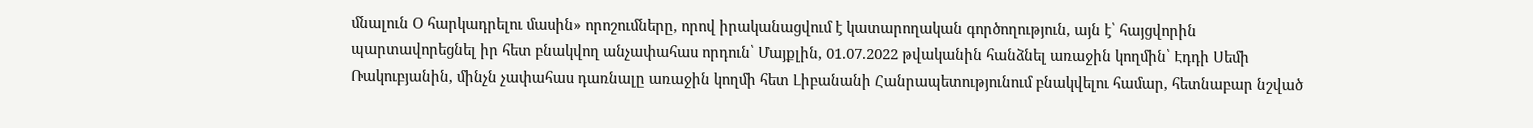մնալուն Օ հարկադրելու մասին» որոշումները, որով իրականացվում է կատարողական գործողություն, այն է՝ հայցվորին պարտավորեցնել իր հետ բնակվող անչափահաս որդուն՝ Մայքլին, 01.07.2022 թվականին հանձնել առաջին կողմին՝ Էդդի Սեմի Ռակուբյանին, մինչն չափահաս դառնալը առաջին կողմի հետ Լիբանանի Հանրապետությունում բնակվելու համար, հետնաբար նշված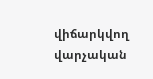վիճարկվող վարչական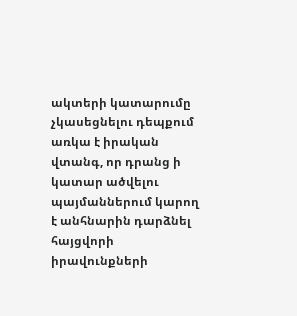ակտերի կատարումը չկասեցնելու դեպքում առկա է իրական վտանգ, որ դրանց ի կատար ածվելու պայմաններում կարող է անհնարին դարձնել հայցվորի իրավունքների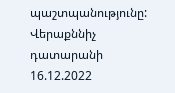պաշտպանությունը:
Վերաքննիչ դատարանի 16.12.2022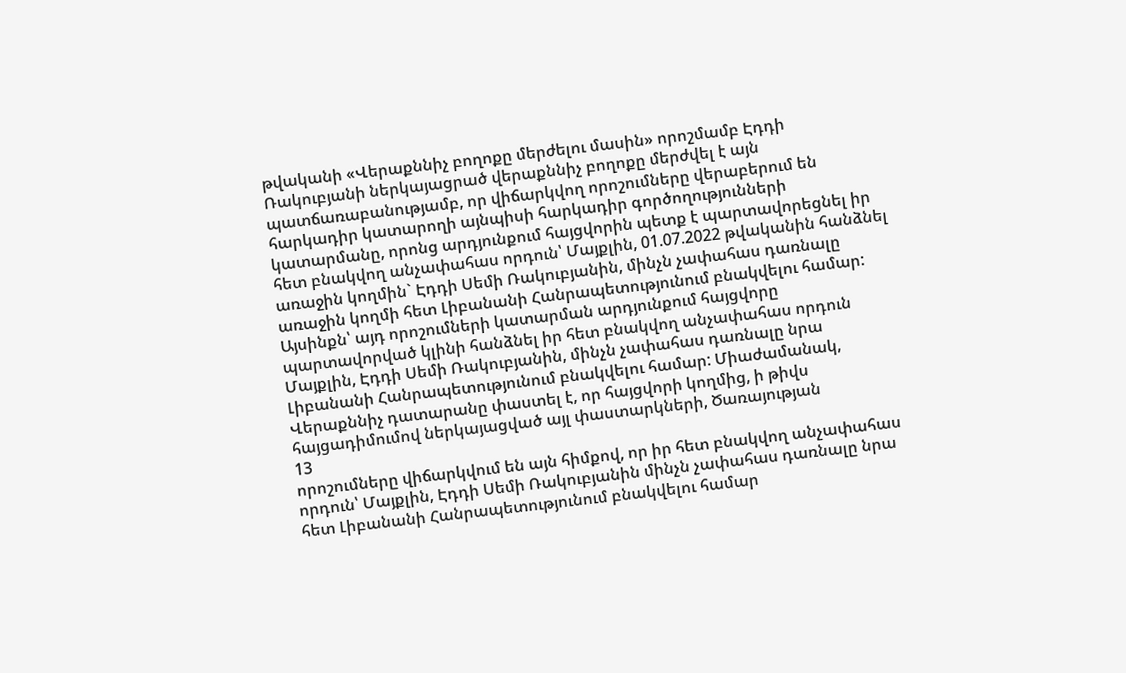թվականի «Վերաքննիչ բողոքը մերժելու մասին» որոշմամբ Էդդի Ռակուբյանի ներկայացրած վերաքննիչ բողոքը մերժվել է այն պատճառաբանությամբ, որ վիճարկվող որոշումները վերաբերում են հարկադիր կատարողի այնպիսի հարկադիր գործողությունների կատարմանը, որոնց արդյունքում հայցվորին պետք է պարտավորեցնել իր հետ բնակվող անչափահաս որդուն՝ Մայքլին, 01.07.2022 թվականին հանձնել առաջին կողմին` Էդդի Սեմի Ռակուբյանին, մինչն չափահաս դառնալը առաջին կողմի հետ Լիբանանի Հանրապետությունում բնակվելու համար: Այսինքն՝ այդ որոշումների կատարման արդյունքում հայցվորը պարտավորված կլինի հանձնել իր հետ բնակվող անչափահաս որդուն Մայքլին, Էդդի Սեմի Ռակուբյանին, մինչն չափահաս դառնալը նրա Լիբանանի Հանրապետությունում բնակվելու համար: Միաժամանակ, Վերաքննիչ դատարանը փաստել է, որ հայցվորի կողմից, ի թիվս հայցադիմումով ներկայացված այլ փաստարկների, Ծառայության
13
որոշումները վիճարկվում են այն հիմքով, որ իր հետ բնակվող անչափահաս որդուն՝ Մայքլին, Էդդի Սեմի Ռակուբյանին մինչն չափահաս դառնալը նրա հետ Լիբանանի Հանրապետությունում բնակվելու համար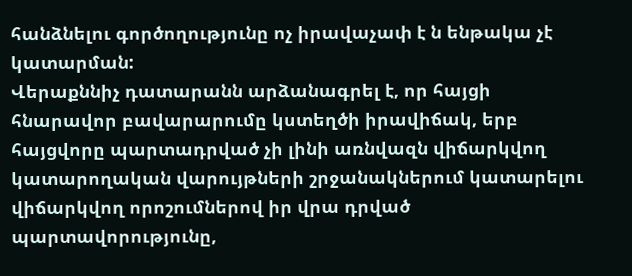հանձնելու գործողությունը ոչ իրավաչափ է ն ենթակա չէ կատարման:
Վերաքննիչ դատարանն արձանագրել է, որ հայցի հնարավոր բավարարումը կստեղծի իրավիճակ, երբ հայցվորը պարտադրված չի լինի առնվազն վիճարկվող կատարողական վարույթների շրջանակներում կատարելու վիճարկվող որոշումներով իր վրա դրված պարտավորությունը,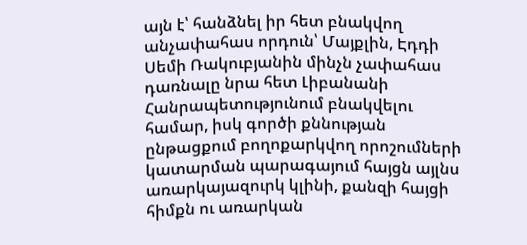այն է՝ հանձնել իր հետ բնակվող անչափահաս որդուն՝ Մայքլին, Էդդի Սեմի Ռակուբյանին մինչն չափահաս դառնալը նրա հետ Լիբանանի Հանրապետությունում բնակվելու համար, իսկ գործի քննության ընթացքում բողոքարկվող որոշումների կատարման պարագայում հայցն այլնս առարկայազուրկ կլինի, քանզի հայցի հիմքն ու առարկան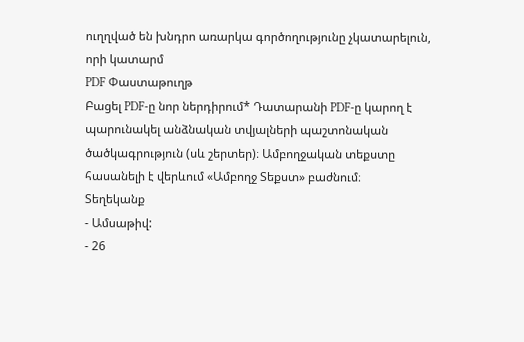ուղղված են խնդրո առարկա գործողությունը չկատարելուն, որի կատարմ
PDF Փաստաթուղթ
Բացել PDF-ը նոր ներդիրում* Դատարանի PDF-ը կարող է պարունակել անձնական տվյալների պաշտոնական ծածկագրություն (սև շերտեր)։ Ամբողջական տեքստը հասանելի է վերևում «Ամբողջ Տեքստ» բաժնում։
Տեղեկանք
- Ամսաթիվ:
- 26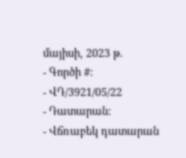մայիսի, 2023 թ.
- Գործի #:
- ՎԴ/3921/05/22
- Դատարան:
- Վճռաբեկ դատարան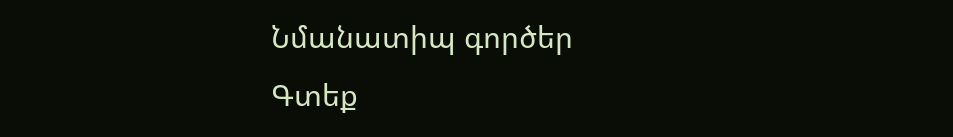Նմանատիպ գործեր
Գտեք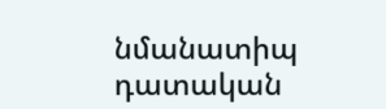նմանատիպ դատական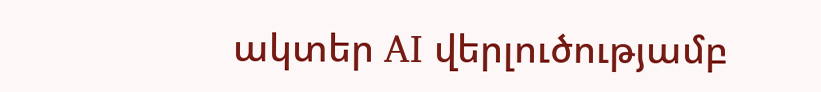ակտեր AI վերլուծությամբ